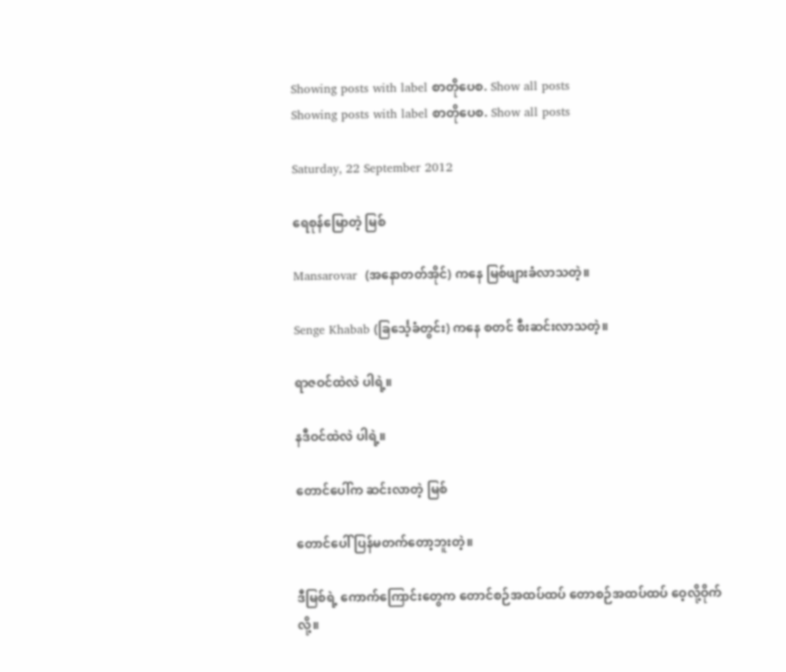Showing posts with label စာတိုပေစ. Show all posts
Showing posts with label စာတိုပေစ. Show all posts

Saturday, 22 September 2012

ရေစုန်မြောတဲ့ မြစ်

Mansarovar  (အနောတတ်အိုင်) ကနေ မြစ်ဖျားခံလာသတဲ့။

Senge Khabab (ခြင်္သေ့ခံတွင်း) ကနေ စတင် စီးဆင်းလာသတဲ့။

ရာဇဝင်ထဲလဲ ပါရဲ့။

နဒီဝင်ထဲလဲ ပါရဲ့။

တောင်ပေါ်က ဆင်းလာတဲ့ မြစ်

တောင်ပေါ် ပြန်မတက်တော့ဘူးတဲ့။

ဒီမြစ်ရဲ့ ကောက်ကြောင်းတွေက တောင်စဉ်အထပ်ထပ် တောစဉ်အထပ်ထပ် ဝေ့လို့ဝိုက်လို့။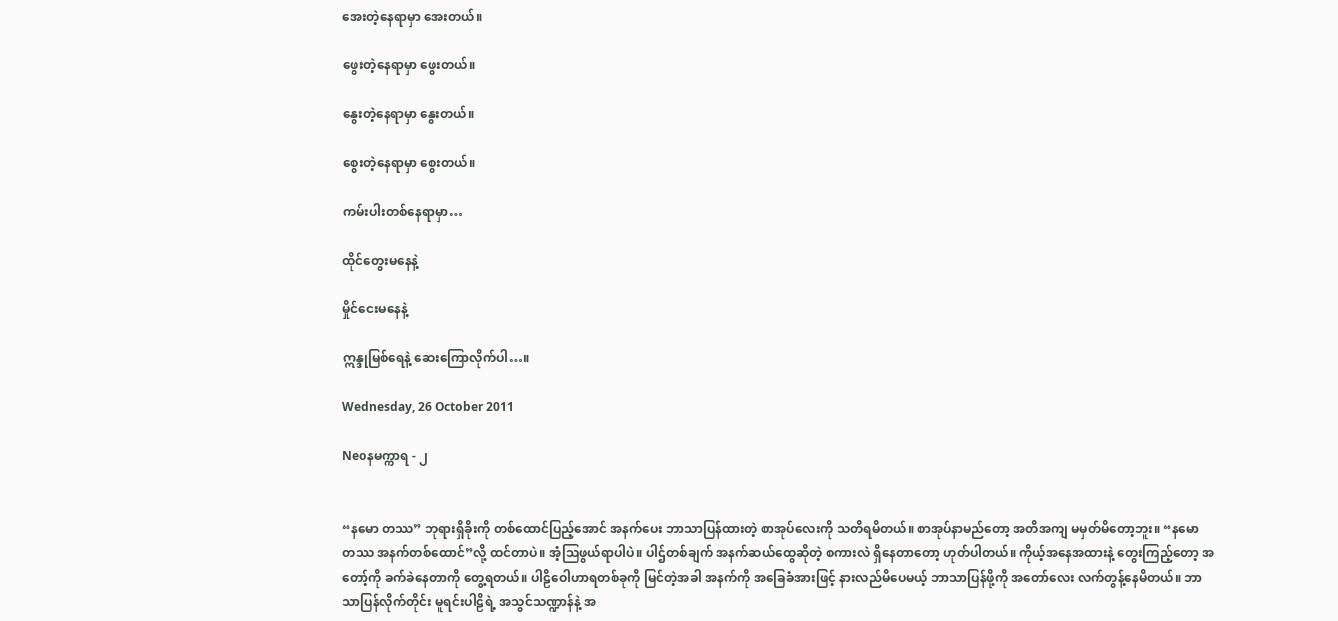အေးတဲ့နေရာမှာ အေးတယ်။

ဖွေးတဲ့နေရာမှာ ဖွေးတယ်။

နွေးတဲ့နေရာမှာ နွေးတယ်။

စွေးတဲ့နေရာမှာ စွေးတယ်။

ကမ်းပါးတစ်နေရာမှာ…

ထိုင်တွေးမနေနဲ့

မှိုင်ငေးမနေနဲ့

ဣန္ဒုမြစ်ရေနဲ့ ဆေးကြောလိုက်ပါ…။

Wednesday, 26 October 2011

Neoနမက္ကာရ - ၂


“နမော တဿ” ဘုရားရှိခိုးကို တစ်ထောင်ပြည့်အောင် အနက်ပေး ဘာသာပြန်ထားတဲ့ စာအုပ်လေးကို သတိရမိတယ်။ စာအုပ်နာမည်တော့ အတိအကျ မမှတ်မိတော့ဘူး။ “နမော တဿ အနက်တစ်ထောင်”လို့ ထင်တာပဲ။ အံ့သြဖွယ်ရာပါပဲ။ ပါဌ်တစ်ချက် အနက်ဆယ်ထွေဆိုတဲ့ စကားလဲ ရှိနေတာတော့ ဟုတ်ပါတယ်။ ကိုယ့်အနေအထားနဲ့ တွေးကြည့်တော့ အတော့်ကို ခက်ခဲနေတာကို တွေ့ရတယ်။ ပါဠိဝေါဟာရတစ်ခုကို မြင်တဲ့အခါ အနက်ကို အခြေခံအားဖြင့် နားလည်မိပေမယ့် ဘာသာပြန်ဖို့ကို အတော်လေး လက်တွန့်နေမိတယ်။ ဘာသာပြန်လိုက်တိုင်း မူရင်းပါဠိရဲ့ အသွင်သဏ္ဍာန်နဲ့ အ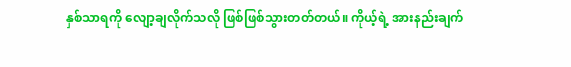နှစ်သာရကို လျော့ချလိုက်သလို ဖြစ်ဖြစ်သွားတတ်တယ်။ ကိုယ့်ရဲ့ အားနည်းချက်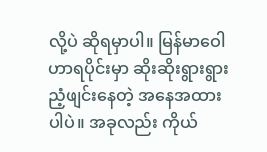လို့ပဲ ဆိုရမှာပါ။ မြန်မာဝေါဟာရပိုင်းမှာ ဆိုးဆိုးရွားရွား ညံ့ဖျင်းနေတဲ့ အနေအထားပါပဲ။ အခုလည်း ကိုယ်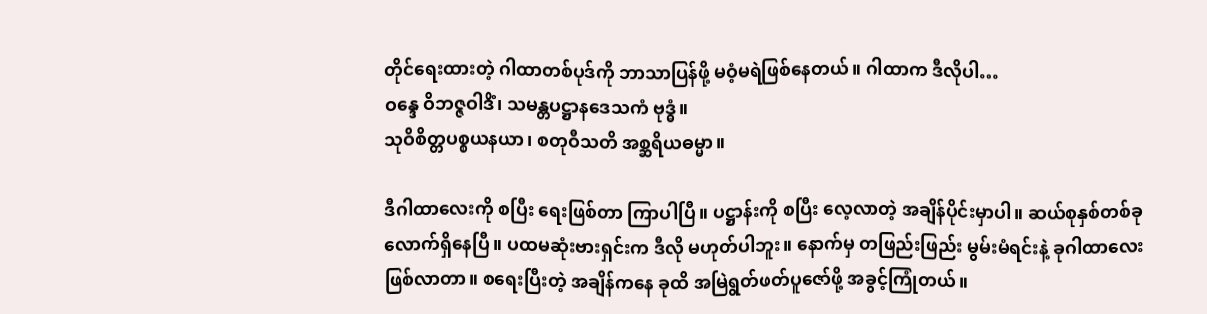တိုင်ရေးထားတဲ့ ဂါထာတစ်ပုဒ်ကို ဘာသာပြန်ဖို့ မဝံ့မရဲဖြစ်နေတယ်။ ဂါထာက ဒီလိုပါ…
ဝန္ဒေ ဝိဘဇ္ဇဝါဒိံ၊ သမန္တပဋ္ဌာနဒေသကံ ဗုဒ္ဓံ။
သုဝိစိတ္တပစ္စယနယာ၊ စတုဝီသတိ အစ္ဆရိယဓမ္မာ။

ဒီဂါထာလေးကို စပြီး ရေးဖြစ်တာ ကြာပါပြီ။ ပဋ္ဌာန်းကို စပြီး လေ့လာတဲ့ အချိန်ပိုင်းမှာပါ။ ဆယ်စုနှစ်တစ်ခုလောက်ရှိနေပြီ။ ပထမဆုံးဗားရှင်းက ဒီလို မဟုတ်ပါဘူး။ နောက်မှ တဖြည်းဖြည်း မွမ်းမံရင်းနဲ့ ခုဂါထာလေး ဖြစ်လာတာ။ စရေးပြီးတဲ့ အချိန်ကနေ ခုထိ အမြဲရွတ်ဖတ်ပူဇော်ဖို့ အခွင့်ကြုံတယ်။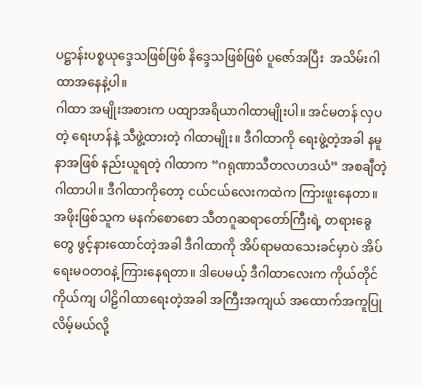ပဋ္ဌာန်းပစ္စယုဒ္ဒေသဖြစ်ဖြစ် နိဒ္ဒေသဖြစ်ဖြစ် ပူဇော်အပြီး  အသိမ်းဂါထာအနေနဲ့ပါ။
ဂါထာ အမျိုးအစားက ပထျာအရိယာဂါထာမျိုးပါ။ အင်မတန် လှပတဲ့ ရေးဟန်နဲ့ သီဖွဲ့ထားတဲ့ ဂါထာမျိုး။ ဒီဂါထာကို ရေးဖွဲ့တဲ့အခါ နမူနာအဖြစ် နည်းယူရတဲ့ ဂါထာက “ဂရုဏာသီတလဟဒယံ” အစချီတဲ့ ဂါထာပါ။ ဒီဂါထာကိုတော့ ငယ်ငယ်လေးကထဲက ကြားဖူးနေတာ။ အဖိုးဖြစ်သူက မနက်စောစော သီတဂူဆရာတော်ကြီးရဲ့ တရားခွေတွေ ဖွင့်နားထောင်တဲ့အခါ ဒီဂါထာကို အိပ်ရာမထသေးခင်မှာပဲ အိပ်ရေးမဝတဝနဲ့ ကြားနေရတာ။ ဒါပေမယ့် ဒီဂါထာလေးက ကိုယ်တိုင်ကိုယ်ကျ ပါဠိဂါထာရေးတဲ့အခါ အကြီးအကျယ် အထောက်အကူပြုလိမ့်မယ်လို့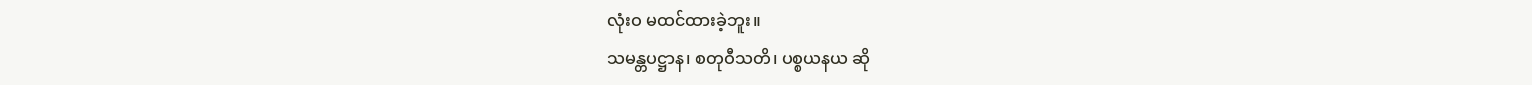လုံးဝ မထင်ထားခဲ့ဘူး။
သမန္တပဋ္ဌာန၊ စတုဝီသတိ၊ ပစ္စယနယ ဆို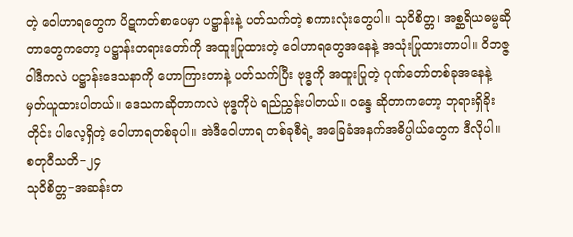တဲ့ ဝေါဟာရတွေက ပိဋကတ်စာပေမှာ ပဋ္ဌာန်းနဲ့ ပတ်သက်တဲ့ စကားလုံးတွေပါ။ သုဝိစိတ္တ၊ အစ္ဆရိယဓမ္မဆိုတာတွေကတော့ ပဋ္ဌာန်းတရားတော်ကို အထူးပြုထားတဲ့ ဝေါဟာရတွေအနေနဲ့ အသုံးပြုထားတာပါ။ ဝိဘဇ္ဇဝါဒီကလဲ ပဋ္ဌာန်းဒေသနာကို ဟောကြားတာနဲ့ ပတ်သက်ပြီး ဗုဒ္ဓကို အထူးပြုတဲ့ ဂုဏ်တော်တစ်ခုအနေနဲ့ မှတ်ယူထားပါတယ်။ ဒေသကဆိုတာကလဲ ဗုဒ္ဓကိုပဲ ရည်ညွှန်းပါတယ်။ ဝန္ဒေ ဆိုတာကတော့ ဘုရားရှိခိုးတိုင်း ပါလေ့ရှိတဲ့ ဝေါဟာရတစ်ခုပါ။ အဲဒီဝေါဟာရ တစ်ခုစီရဲ့ အခြေခံအနက်အဓိပ္ပါယ်တွေက ဒီလိုပါ။
စတုဝီသတိ−၂၄
သုဝိစိတ္တ−အဆန်းတ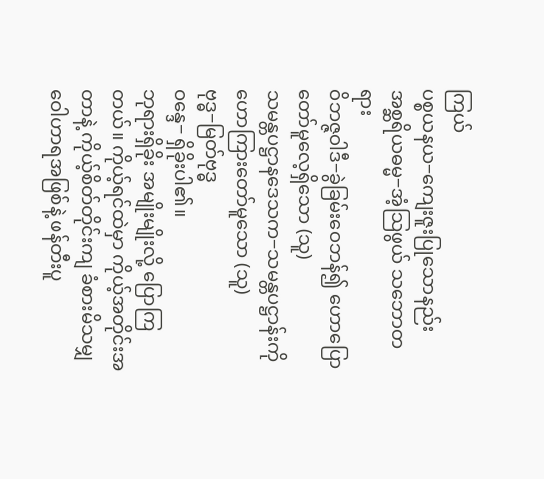ကြယ်
ပစ္စယနယ−ကျေးဇူးပြုသောနည်း
အစ္ဆရိယဓမ္မ−အံ့သြဖွယ် သဘောတရား
ဝိဘဇ္ဇဝါဒီ−ခွဲခြမ်းဝေဘန်၍ ဟောပြောတော်မူလေ့ရှိသော (သူ)
သမန္တပဋ္ဌာနဒေသက−သမန္တပဋ္ဌာန်းကို ဟောကြားတော်မူသော (သူ)
ဗုဒ္ဓ−မြတ်ဗုဒ္ဓ
ဝန္ဒေ− ရှိခိုးပါ၏။
ဘုရားရှိခိုး အမျိုးမျိုးလို့ ပြောကြတယ်။ ကိုယ့်ရင်ထဲမှာ ကိုယ့်အတိုင်းအတာနဲ့ ကိုယ့်စိတ်တိုင်းကျ ခံစားမိသမျှ ဝေါဟာရအဖြစ်နဲ့ ဖန်တီးပူ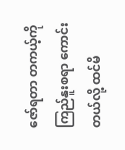ဇော်ရတာ တကယ့်ကို ကြည်နူးစရာ ကောင်းတယ်လို့ ထင်မိ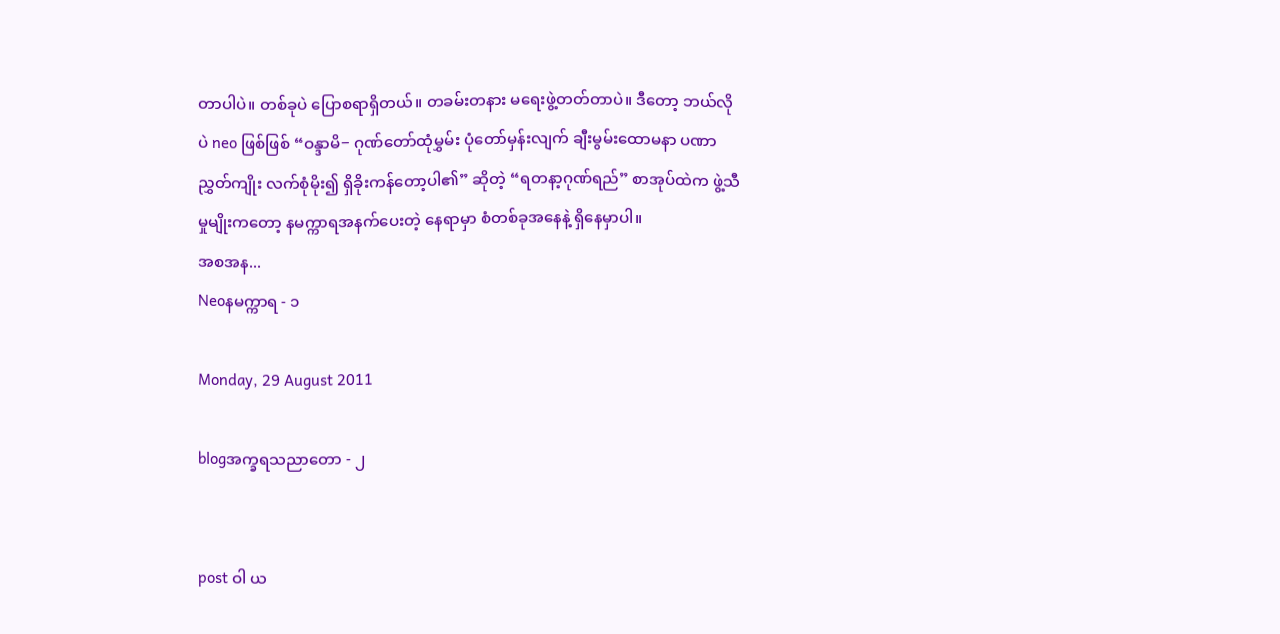တာပါပဲ။ တစ်ခုပဲ ပြောစရာရှိတယ်။ တခမ်းတနား မရေးဖွဲ့တတ်တာပဲ။ ဒီတော့ ဘယ်လိုပဲ neo ဖြစ်ဖြစ် “ဝန္ဒာမိ− ဂုဏ်တော်ထုံမွှမ်း ပုံတော်မှန်းလျက် ချီးမွမ်းထောမနာ ပဏာညွှတ်ကျိုး လက်စုံမိုး၍ ရှိခိုးကန်တော့ပါ၏” ဆိုတဲ့ “ရတနာ့ဂုဏ်ရည်” စာအုပ်ထဲက ဖွဲ့သီမှုမျိုးကတော့ နမက္ကာရအနက်ပေးတဲ့ နေရာမှာ စံတစ်ခုအနေနဲ့ ရှိနေမှာပါ။
အစအန...
Neoနမက္ကာရ - ၁

Monday, 29 August 2011

blogအက္ခရသညာတော - ၂


post ဝါ ယ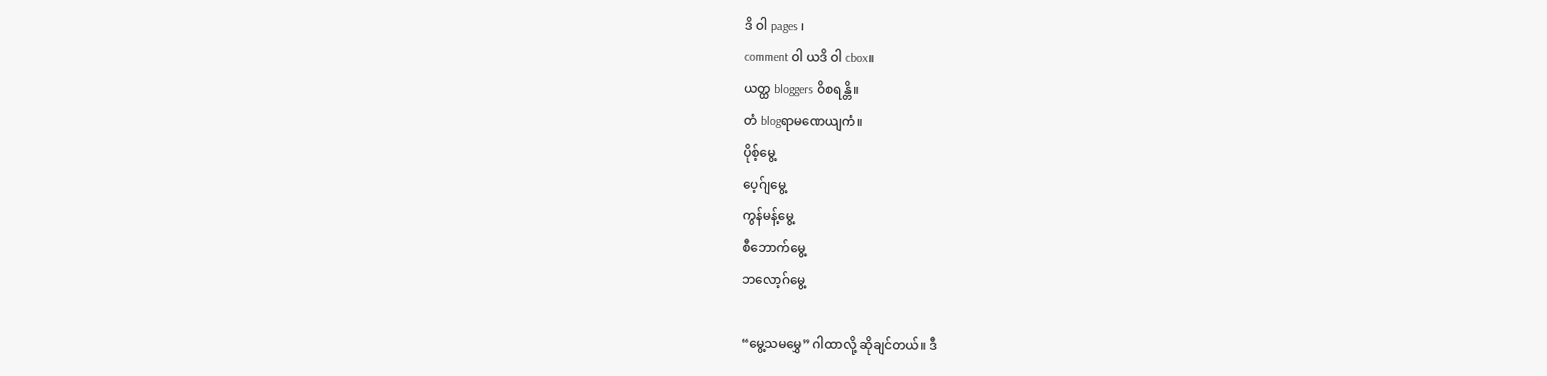ဒိ ဝါ pages ၊
comment ဝါ ယဒိ ဝါ cbox။
ယတ္ထ bloggers ဝိစရန္တိ။
တံ blogရာမဏေယျကံ။
ပိုစ့်မွေ့
ပေ့ဂ်ျမွေ့
ကွန်မန့်မွေ့
စီဘောက်မွေ့
ဘလော့ဂ်မွေ့

“မွေ့သမမွှေ” ဂါထာလို့ ဆိုချင်တယ်။ ဒီ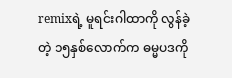remixရဲ့ မူရင်းဂါထာကို လွန်ခဲ့တဲ့ ၁၅နှစ်လောက်က ဓမ္မပဒကို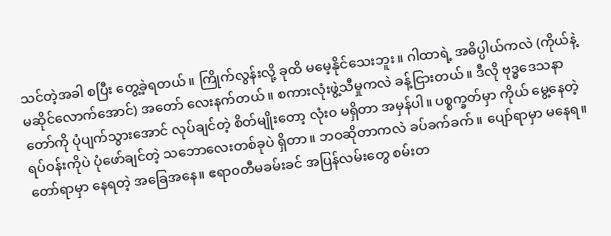သင်တဲ့အခါ စပြီး တွေ့ခဲ့ရတယ်။ ကြိုက်လွန်းလို့ ခုထိ မမေ့နိုင်သေးဘူး။ ဂါထာရဲ့ အဓိပ္ပါယ်ကလဲ (ကိုယ်နဲ့ မဆိုင်လောက်အောင်) အတော် လေးနက်တယ်။ စကားလုံးဖွဲ့သီမှုကလဲ ခန့်ငြားတယ်။ ဒီလို ဗုဒ္ဓဒေသနာတော်ကို ပုံပျက်သွားအောင် လုပ်ချင်တဲ့ စိတ်မျိုးတော့ လုံး၀ မရှိတာ အမှန်ပါ။ ပစ္စက္ခတ်မှာ ကိုယ် မွေ့နေတဲ့ ရပ်ဝန်းကိုပဲ ပုံဖော်ချင်တဲ့ သဘောလေးတစ်ခုပဲ ရှိတာ။ ဘဝဆိုတာကလဲ ခပ်ခက်ခက်။ ပျော်ရာမှာ မနေရ။ တော်ရာမှာ နေရတဲ့ အခြေအနေ။ ဧရာ၀တီမခမ်းခင် အပြန်လမ်းတွေ စမ်းတ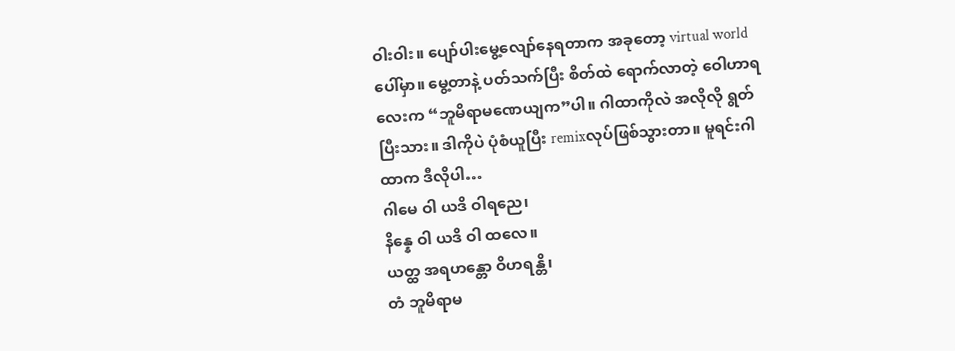ဝါးဝါး။ ပျော်ပါးမွေ့လျော်နေရတာက အခုတော့ virtual worldပေါ်မှာ။ မွေ့တာနဲ့ ပတ်သက်ပြီး စိတ်ထဲ ရောက်လာတဲ့ ဝေါဟာရလေးက “ဘူမိရာမဏေယျက”ပါ။ ဂါထာကိုလဲ အလိုလို ရွတ်ပြီးသား။ ဒါကိုပဲ ပုံစံယူပြီး remixလုပ်ဖြစ်သွားတာ။ မူရင်းဂါထာက ဒီလိုပါ…
ဂါမေ ဝါ ယဒိ ဝါရညေ၊
နိန္နေ ဝါ ယဒိ ဝါ ထလေ။
ယတ္ထ အရဟန္တော ဝိဟရန္တိ၊
တံ ဘူမိရာမ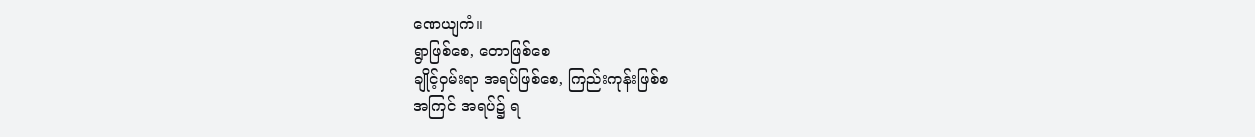ဏေယျကံ။
ရွာဖြစ်စေ, တောဖြစ်စေ
ချိုင့်ဝှမ်းရာ အရပ်ဖြစ်စေ, ကြည်းကုန်းဖြစ်စ
အကြင် အရပ်၌ ရ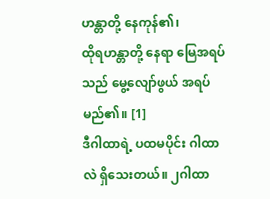ဟန္တာတို့ နေကုန်၏၊
ထိုရဟန္တာတို့ နေရာ မြေအရပ်သည် မွေ့လျော်ဖွယ် အရပ်မည်၏။ [1]
ဒီဂါထာရဲ့ ပထမပိုင်း ဂါထာလဲ ရှိသေးတယ်။ ၂ဂါထာ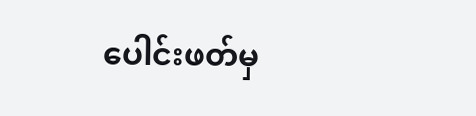ပေါင်းဖတ်မှ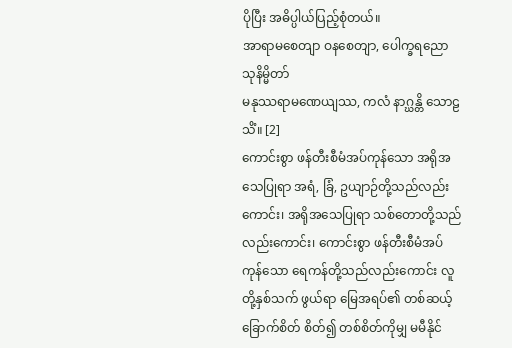ပိုပြီး အဓိပ္ပါယ်ပြည့်စုံတယ်။
အာရာမစေတျာ ဝနစေတျာ, ပေါက္ခရညော သုနိမ္မိတာ်
မနုဿရာမဏေယျဿ, ကလံ နာဂ္ဃန္တိ သောဠသိံ။ [2]
ကောင်းစွာ ဖန်တီးစီမံအပ်ကုန်သော အရိုအသေပြုရာ အရံ, ခြံ, ဥယျာဉ်တို့သည်လည်းကောင်း၊ အရိုအသေပြုရာ သစ်တောတို့သည်လည်းကောင်း၊ ကောင်းစွာ ဖန်တီးစီမံအပ်ကုန်သော ရေကန်တို့သည်လည်းကောင်း လူတို့နှစ်သက် ဖွယ်ရာ မြေအရပ်၏ တစ်ဆယ့်ခြောက်စိတ် စိတ်၍ တစ်စိတ်ကိုမျှ မမီနိုင်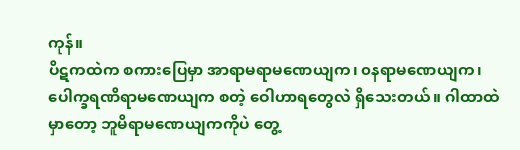ကုန်။
ပိဋကထဲက စကားပြေမှာ အာရာမရာမဏေယျက၊ ၀နရာမဏေယျက၊ ပေါက္ခရဏိရာမဏေယျက စတဲ့ ဝေါဟာရတွေလဲ ရှိသေးတယ်။ ဂါထာထဲမှာတော့ ဘူမိရာမဏေယျကကိုပဲ တွေ့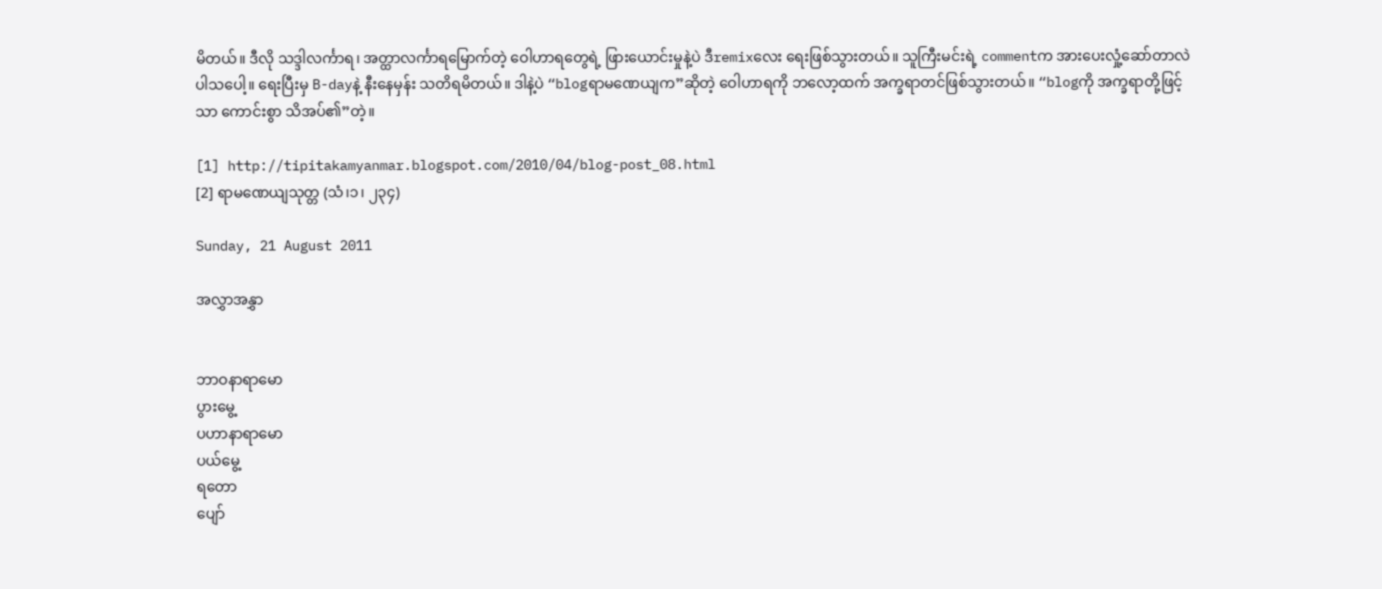မိတယ်။ ဒီလို သဒ္ဒါလင်္ကာရ၊ အတ္ထာလင်္ကာရမြောက်တဲ့ ဝေါဟာရတွေရဲ့ ဖြားယောင်းမှုနဲ့ပဲ ဒီremixလေး ရေးဖြစ်သွားတယ်။ သူကြီးမင်းရဲ့ commentက အားပေးလှုံ့ဆော်တာလဲ ပါသပေါ့။ ရေးပြီးမှ B-dayနဲ့ နီးနေမှန်း သတိရမိတယ်။ ဒါနဲ့ပဲ “blogရာမဏေယျက”ဆိုတဲ့ ဝေါဟာရကို ဘလော့ထက် အက္ခရာတင်ဖြစ်သွားတယ်။ “blogကို အက္ခရာတို့ဖြင့်သာ ကောင်းစွာ သိအပ်၏”တဲ့။

[1] http://tipitakamyanmar.blogspot.com/2010/04/blog-post_08.html
[2] ရာမဏေယျသုတ္တ (သံ၊၁၊ ၂၃၄)

Sunday, 21 August 2011

အလွှာအနွှာ


ဘာဝနာရာမော
ပွားမွေ့
ပဟာနာရာမော
ပယ်မွေ့
ရတော
ပျော်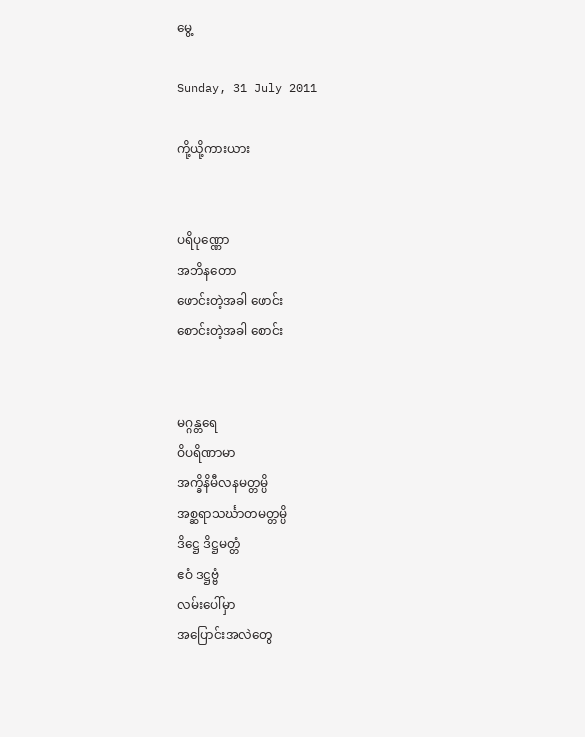မွေ့

Sunday, 31 July 2011

ကို့ယို့ကားယား


ပရိပုဏ္ဏော
အဘိနတော
ဖောင်းတဲ့အခါ ဖောင်း
စောင်းတဲ့အခါ စောင်း


မဂ္ဂန္တရေ
ဝိပရိဏာမာ
အက္ခိနိမီလနမတ္တမ္ပိ
အစ္ဆရာသင်္ဃာတမတ္တမ္ပိ
ဒိဋ္ဌေ ဒိဋ္ဌမတ္တံ
ဧဝံ ဒဋ္ဌဗ္ဗံ
လမ်းပေါ်မှာ
အပြောင်းအလဲတွေ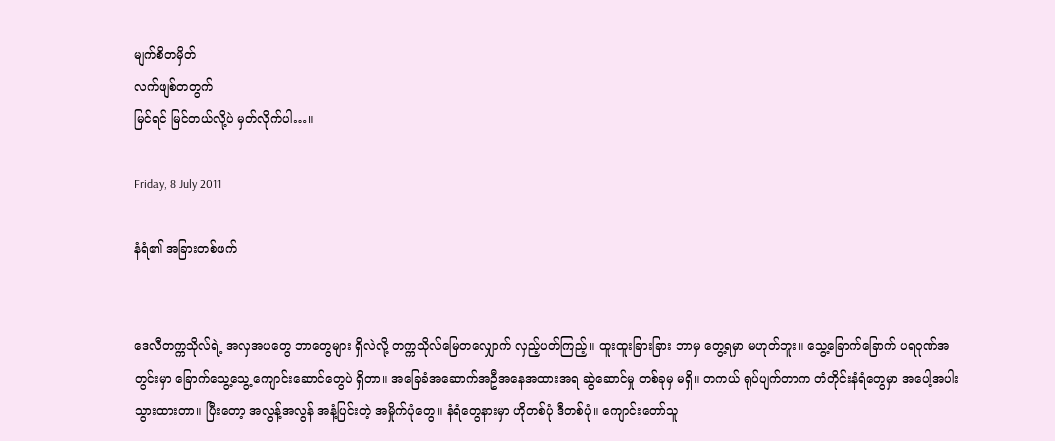မျက်စိတမှိတ်
လက်ဖျစ်တတွက်
မြင်ရင် မြင်တယ်လို့ပဲ မှတ်လိုက်ပါ…။

Friday, 8 July 2011

နံရံ၏ အခြားတစ်ဖက်


ဒေလီတက္ကသိုလ်ရဲ့ အလှအပတွေ ဘာတွေများ ရှိလဲလို့ တက္ကသိုလ်မြေတလျှောက် လှည့်ပတ်ကြည့်။ ထူးထူးခြားခြား ဘာမှ တွေ့ရမှာ မဟုတ်ဘူး။ သွေ့ခြောက်ခြောက် ပရဝုဏ်အတွင်းမှာ ခြောက်သွေ့သွေ့ ကျောင်းဆောင်တွေပဲ ရှိတာ။ အခြေခံအဆောက်အဦအနေအထားအရ ဆွဲဆောင်မှု တစ်ခုမှ မရှိ။ တကယ် ရုပ်ပျက်တာက တံတိုင်းနံရံတွေမှာ အပေါ့အပါးသွားထားတာ။ ပြီးတော့ အလွန့်အလွန် အနံ့ပြင်းတဲ့ အမှိုက်ပုံတွေ။ နံရံတွေနားမှာ ဟိုတစ်ပုံ ဒီတစ်ပုံ။ ကျောင်းတော်သူ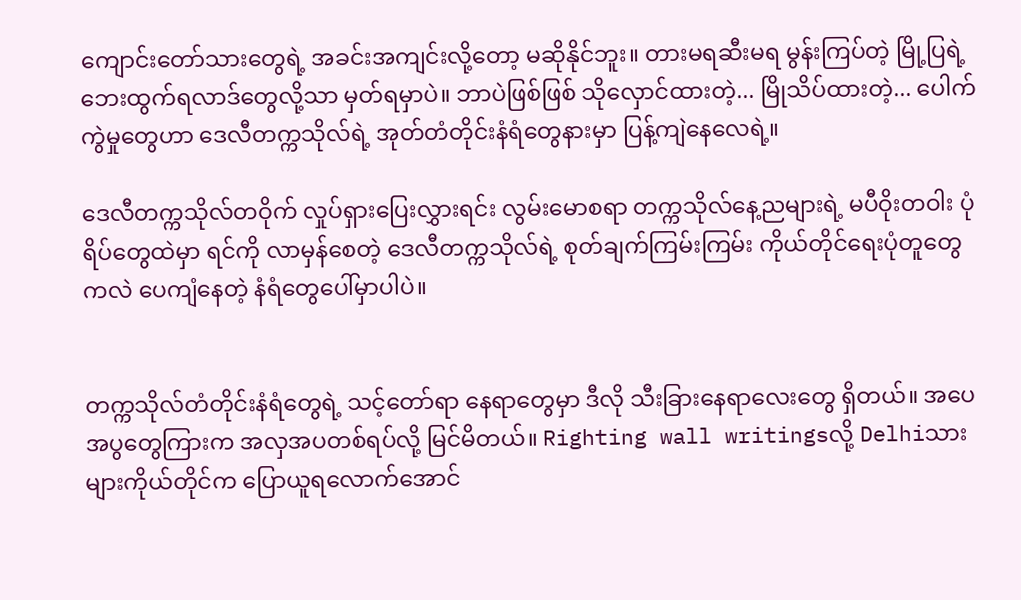ကျောင်းတော်သားတွေရဲ့ အခင်းအကျင်းလို့တော့ မဆိုနိုင်ဘူး။ တားမရဆီးမရ မွန်းကြပ်တဲ့ မြို့ပြရဲ့ ဘေးထွက်ရလာဒ်တွေလို့သာ မှတ်ရမှာပဲ။ ဘာပဲဖြစ်ဖြစ် သိုလှောင်ထားတဲ့... မြိုသိပ်ထားတဲ့... ပေါက်ကွဲမှုတွေဟာ ဒေလီတက္ကသိုလ်ရဲ့ အုတ်တံတိုင်းနံရံတွေနားမှာ ပြန့်ကျဲနေလေရဲ့။

ဒေလီတက္ကသိုလ်တဝိုက် လှုပ်ရှားပြေးလွှားရင်း လွမ်းမောစရာ တက္ကသိုလ်နေ့ညများရဲ့ မပီဝိုးတဝါး ပုံရိပ်တွေထဲမှာ ရင်ကို လာမှန်စေတဲ့ ဒေလီတက္ကသိုလ်ရဲ့ စုတ်ချက်ကြမ်းကြမ်း ကိုယ်တိုင်ရေးပုံတူတွေကလဲ ပေကျံနေတဲ့ နံရံတွေပေါ်မှာပါပဲ။


တက္ကသိုလ်တံတိုင်းနံရံတွေရဲ့ သင့်တော်ရာ နေရာတွေမှာ ဒီလို သီးခြားနေရာလေးတွေ ရှိတယ်။ အပေအပွတွေကြားက အလှအပတစ်ရပ်လို့ မြင်မိတယ်။ Righting wall writingsလို့ Delhiသားများကိုယ်တိုင်က ပြောယူရလောက်အောင်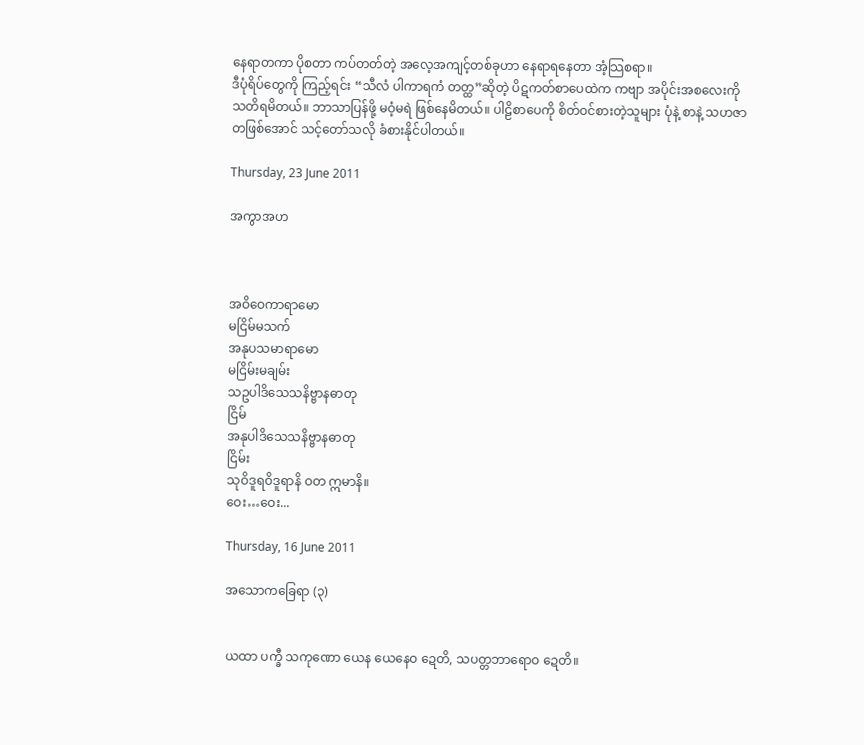နေရာတကာ ပိုစတာ ကပ်တတ်တဲ့ အလေ့အကျင့်တစ်ခုဟာ နေရာရနေတာ အံ့သြစရာ။
ဒီပုံရိပ်တွေကို ကြည့်ရင်း “သီလံ ပါကာရကံ တတ္ထ”ဆိုတဲ့ ပိဋကတ်စာပေထဲက ကဗျာ အပိုင်းအစလေးကို သတိရမိတယ်။ ဘာသာပြန်ဖို့ မဝံ့မရဲ ဖြစ်နေမိတယ်။ ပါဠိစာပေကို စိတ်ဝင်စားတဲ့သူများ ပုံနဲ့ စာနဲ့ သဟဇာတဖြစ်အောင် သင့်တော်သလို ခံစားနိုင်ပါတယ်။

Thursday, 23 June 2011

အကွာအဟ



အဝိဝေကာရာမော
မငြိမ်မသက်
အနုပသမာရာမော
မငြိမ်းမချမ်း
သဥပါဒိသေသနိဗ္ဗာနဓာတု
ငြိမ်
အနုပါဒိသေသနိဗ္ဗာနဓာတု
ငြိမ်း
သုဝိဒူရဝိဒူရာနိ ဝတ ဣမာနိ။
ဝေး…ဝေး...

Thursday, 16 June 2011

အသောကခြေရာ (၃)


ယထာ ပက္ခီ သကုဏော ယေန ယေနေဝ ဍေတိ, သပတ္တဘာရောဝ ဍေတိ။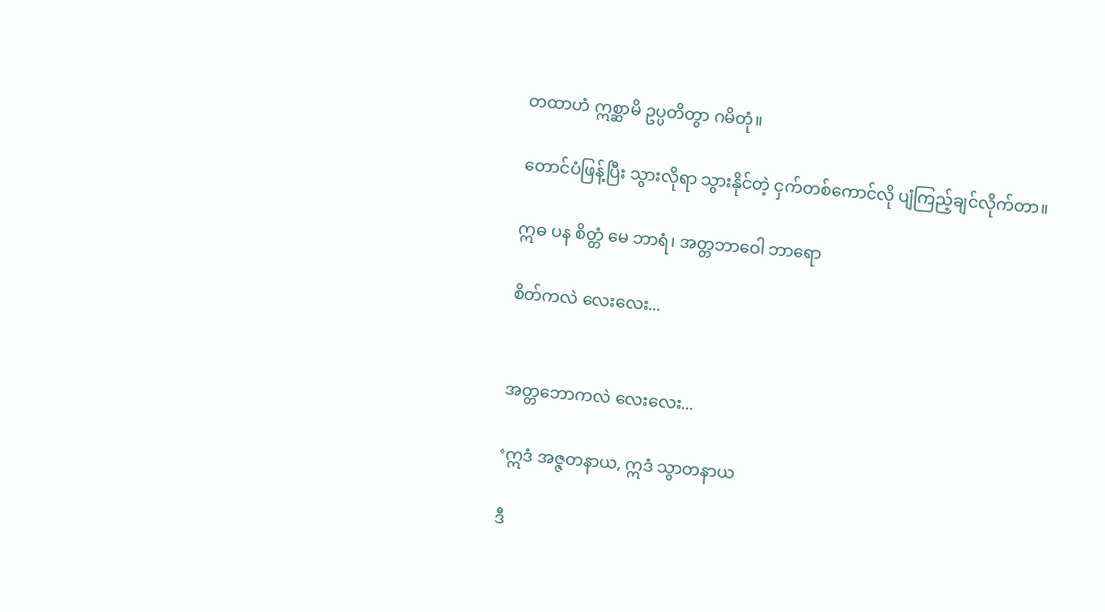တထာဟံ ဣစ္ဆာမိ ဥပ္ပတိတွာ ဂမိတုံ။

တောင်ပံဖြန့်ပြီး သွားလိုရာ သွားနိုင်တဲ့ ငှက်တစ်ကောင်လို ပျံကြည့်ချင်လိုက်တာ။

ဣဓ ပန စိတ္တံ မေ ဘာရံ၊ အတ္တဘာဝေါ ဘာရော

စိတ်ကလဲ လေးလေး...


အတ္တဘောကလဲ လေးလေး...

‘ဣဒံ အဇ္ဇတနာယ, ဣဒံ သွာတနာယ

ဒီ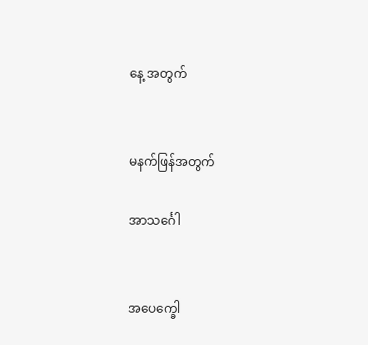နေ့ အတွက်


မနက်ဖြန်အတွက်

အာသင်္ဂေါ


အပေက္ခေါ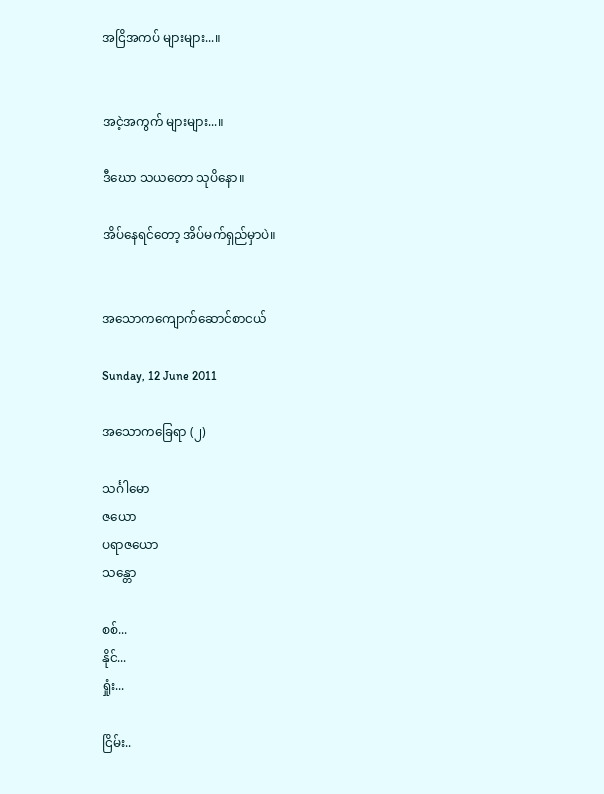အငြိအကပ် များများ...။


အငဲ့အကွက် များများ...။

ဒီဃော သယတော သုပိနော။

အိပ်နေရင်တော့ အိပ်မက်ရှည်မှာပဲ။


အသောကကျောက်ဆောင်စာငယ်

Sunday, 12 June 2011

အသောကခြေရာ (၂)

သင်္ဂါမော
ဇယော
ပရာဇယော
သန္တော

စစ်...
နိုင်...
ရှုံး...

ငြိမ်း..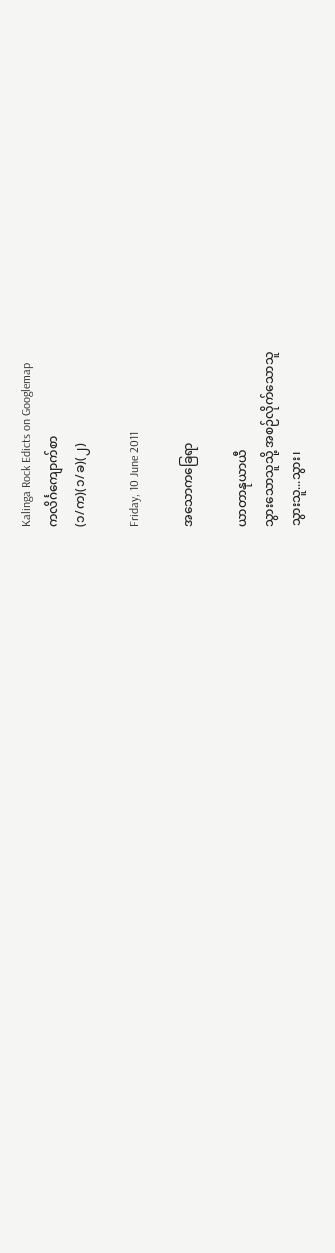Kalinga Rock Edicts on Googlemap
ကလိင်္ဂကျောက်စာ
(၁/က)(၁/ခ)(၂)

Friday, 10 June 2011

အသောကခြေရာ

ယာတာနုယာယီ
သွားသောသူသို့ အစဉ်လိုက်သောသူ
သွားသူ...သွား၊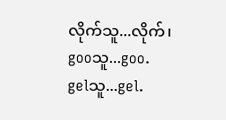လိုက်သူ...လိုက်၊
gooသူ...goo.
gelသူ...gel.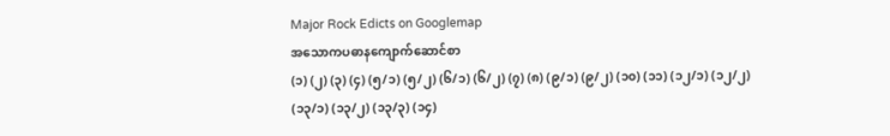Major Rock Edicts on Googlemap
အသောကပဓာနကျောက်ဆောင်စာ
(၁) (၂) (၃) (၄) (၅/၁) (၅/၂) (၆/၁) (၆/၂) (၇) (၈) (၉/၁) (၉/၂) (၁၀) (၁၁) (၁၂/၁) (၁၂/၂) (၁၃/၁) (၁၃/၂) (၁၃/၃) (၁၄)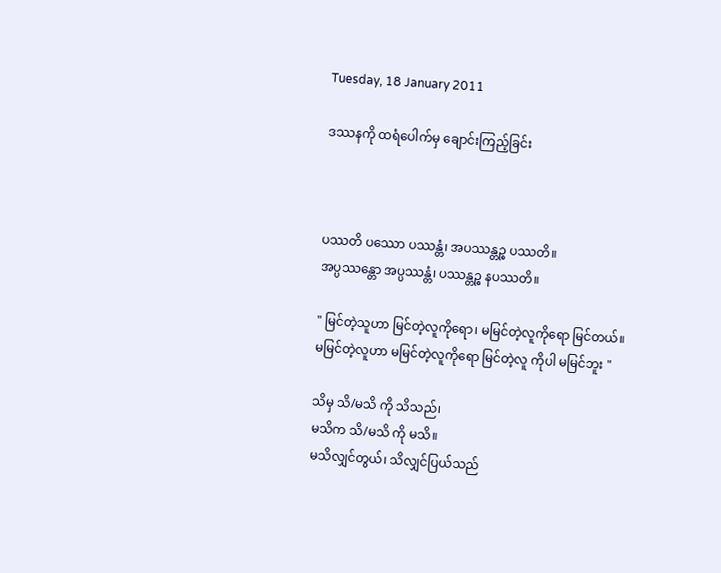Tuesday, 18 January 2011

ဒဿနကို ထရံပေါက်မှ ချောင်းကြည့်ခြင်း



ပဿတိ ပဿော ပဿန္တံ၊ အပဿန္တဉ္စ ပဿတိ။
အပ္ပဿန္တော အပ္ပဿန္တံ၊ ပဿန္တဉ္စ နပဿတိ။

" မြင်တဲ့သူဟာ မြင်တဲ့လူကိုရော၊ မမြင်တဲ့လူကိုရော မြင်တယ်။
မမြင်တဲ့လူဟာ မမြင်တဲ့လူကိုရော မြင်တဲ့လူ ကိုပါ မမြင်ဘူး "

သိမှ သိ/မသိ ကို သိသည်၊
မသိက သိ/မသိ ကို မသိ။
မသိလျှင်တွယ်၊ သိလျှင်ပြယ်သည်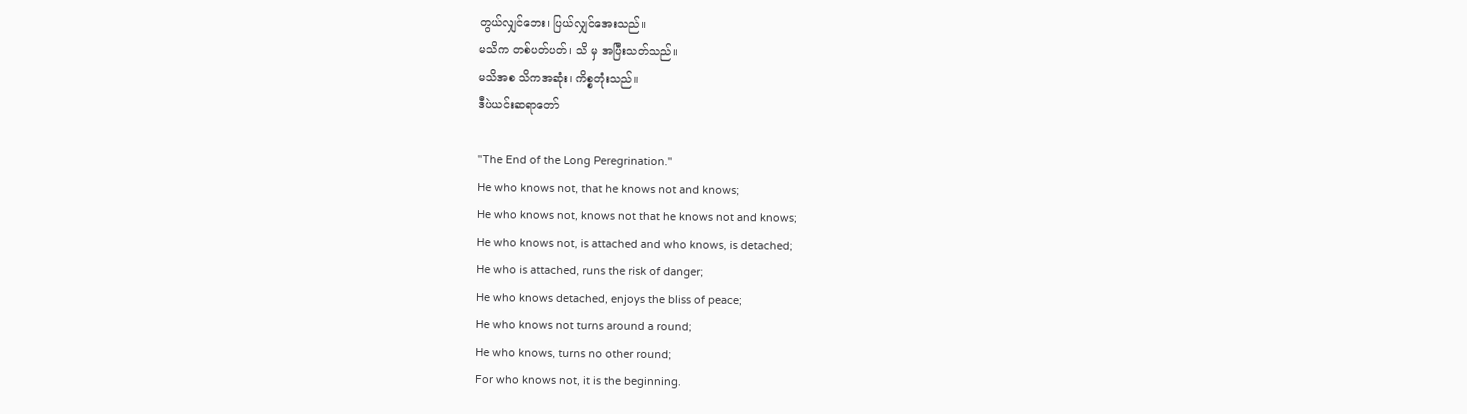တွယ်လျှင်ဘေး၊ ပြယ်လျှင်အေးသည်။
မသိက တစ်ပတ်ပတ်၊ သိ မှ အပြီးသတ်သည်။
မသိအစ သိကအဆုံး၊ ကိစ္စတုံးသည်။
ဒီပဲယင်းဆရာတော်

"The End of the Long Peregrination."
He who knows not, that he knows not and knows;
He who knows not, knows not that he knows not and knows;
He who knows not, is attached and who knows, is detached;
He who is attached, runs the risk of danger;
He who knows detached, enjoys the bliss of peace;
He who knows not turns around a round;
He who knows, turns no other round;
For who knows not, it is the beginning.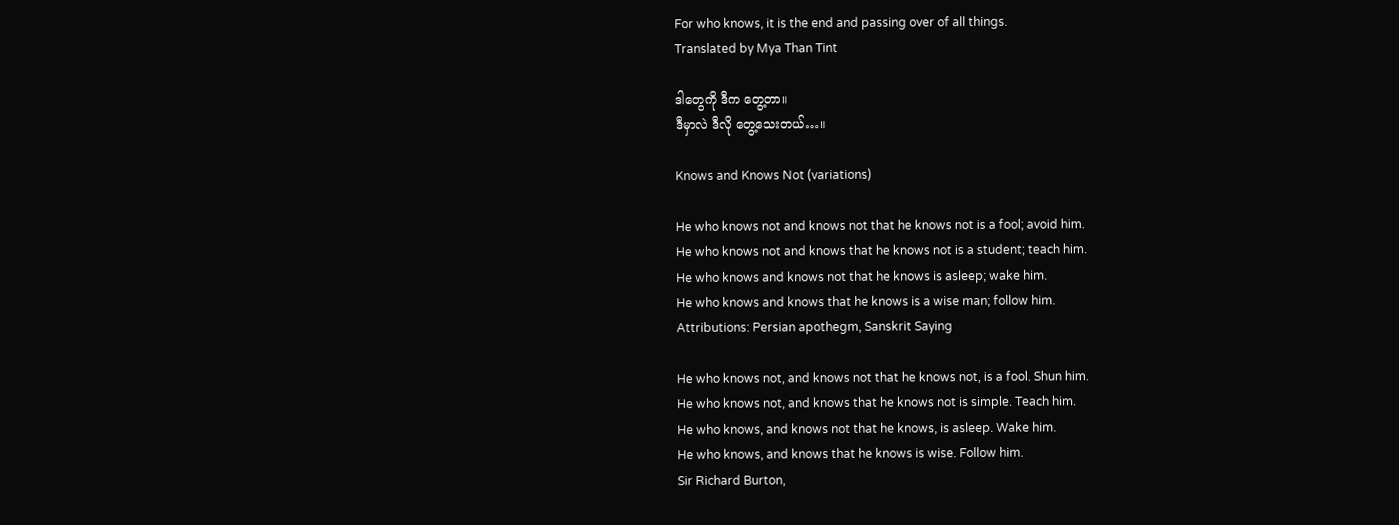For who knows, it is the end and passing over of all things.
Translated by Mya Than Tint

ဒါတွေကို ဒီက တွေ့တာ။
ဒီမှာလဲ ဒီလို တွေ့သေးတယ်…။

Knows and Knows Not (variations)

He who knows not and knows not that he knows not is a fool; avoid him.
He who knows not and knows that he knows not is a student; teach him.
He who knows and knows not that he knows is asleep; wake him.
He who knows and knows that he knows is a wise man; follow him.
Attributions: Persian apothegm, Sanskrit Saying

He who knows not, and knows not that he knows not, is a fool. Shun him.
He who knows not, and knows that he knows not is simple. Teach him.
He who knows, and knows not that he knows, is asleep. Wake him.
He who knows, and knows that he knows is wise. Follow him.
Sir Richard Burton,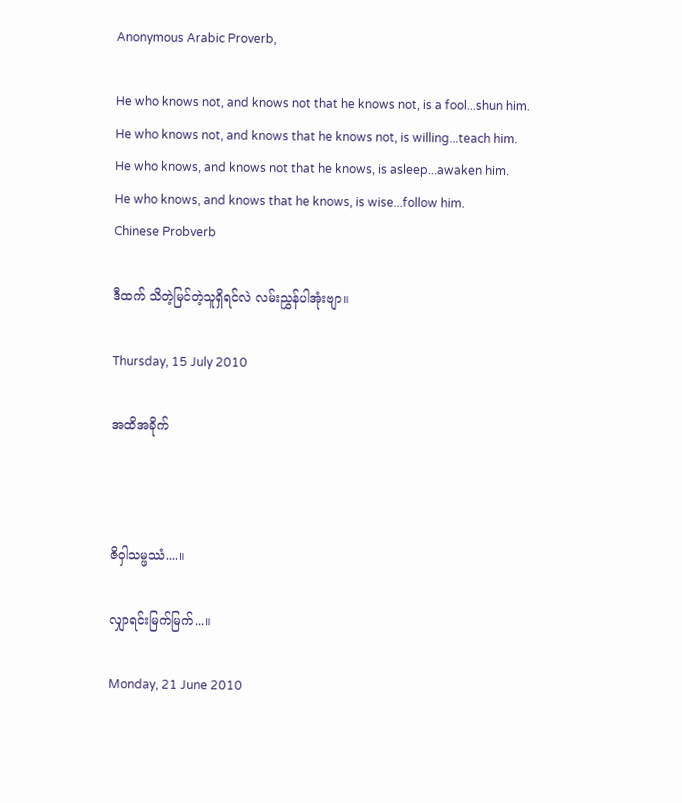Anonymous Arabic Proverb,

He who knows not, and knows not that he knows not, is a fool...shun him.
He who knows not, and knows that he knows not, is willing...teach him.
He who knows, and knows not that he knows, is asleep...awaken him.
He who knows, and knows that he knows, is wise...follow him.
Chinese Probverb

ဒီထက် သိတဲ့မြင်တဲ့သူရှိရင်လဲ လမ်းညွှန်ပါအုံးဗျာ။

Thursday, 15 July 2010

အထိအခိုက်



ဇိဝှါသမ္ဖဿံ....။

လျှာရင်းမြက်မြက်...။

Monday, 21 June 2010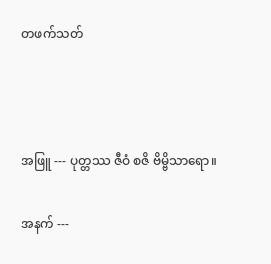တဖက်သတ်



အဖြူ --- ပုတ္တဿ ဇီဝံ စဇိ ဗိမ္ဗိသာရော။

အနက် ---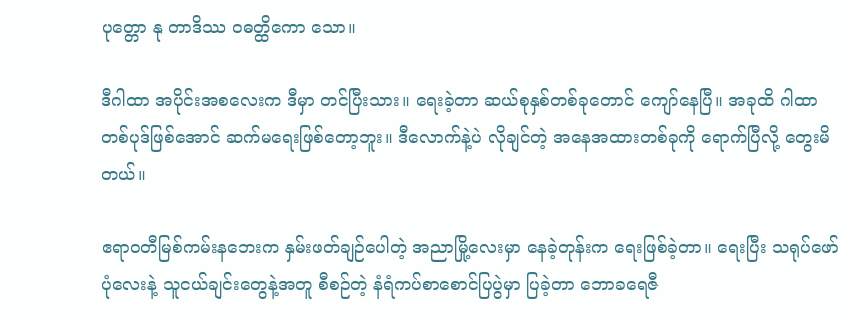ပုတ္တော နု တာဒိဿ ဝဓတ္ထိကော သော။

ဒီဂါထာ အပိုင်းအစလေးက ဒီမှာ တင်ပြီးသား။ ရေးခဲ့တာ ဆယ်စုနှစ်တစ်ခုတောင် ကျော်နေပြီ။ အခုထိ ဂါထာတစ်ပုဒ်ဖြစ်အောင် ဆက်မရေးဖြစ်တော့ဘူး။ ဒီလောက်နဲ့ပဲ လိုချင်တဲ့ အနေအထားတစ်ခုကို ရောက်ပြီလို့ တွေးမိတယ်။

ဧရာ၀တီမြစ်ကမ်းနဘေးက နှမ်းဖတ်ချဉ်ပေါတဲ့ အညာမြို့လေးမှာ နေခဲ့တုန်းက ရေးဖြစ်ခဲ့တာ။ ရေးပြီး သရုပ်ဖော်ပုံလေးနဲ့ သူငယ်ချင်းတွေနဲ့အတူ စီစဉ်တဲ့ နံရံကပ်စာစောင်ပြပွဲမှာ ပြခဲ့တာ ဘောခရေဇီ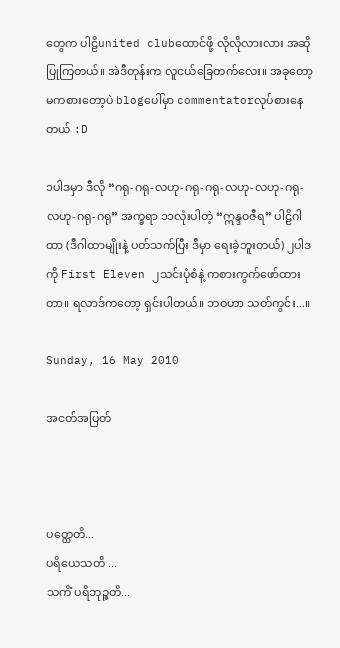တွေက ပါဠိunited clubထောင်ဖို့ လိုလိုလားလား အဆိုပြုကြတယ်။ အဲဒီတုန်းက လူငယ်ခြေတက်လေး။ အခုတော့ မကစားတော့ပဲ blogပေါ်မှာ commentatorလုပ်စားနေတယ် :D

၁ပါဒမှာ ဒီလို “ဂရု-ဂရု-လဟု-ဂရု-ဂရု-လဟု-လဟု-ဂရု-လဟု-ဂရု-ဂရု” အက္ခရာ ၁၁လုံးပါတဲ့ “ဣန္ဒ၀ဇီရ” ပါဠိဂါထာ (ဒီဂါထာမျိုးနဲ့ ပတ်သက်ပြီး ဒီမှာ ရေးခဲ့ဘူးတယ်) ၂ပါဒကို First Eleven ၂သင်းပုံစံနဲ့ ကစားကွက်ဖော်ထားတာ။ ရလာဒ်ကတော့ ရှင်းပါတယ်။ ဘဝဟာ သတ်ကွင်း...။

Sunday, 16 May 2010

အငတ်အပြတ်



ပတ္ထေတိ...
ပရိယေသတိ ...
သကိံ ပရိဘုဉ္ဇတိ...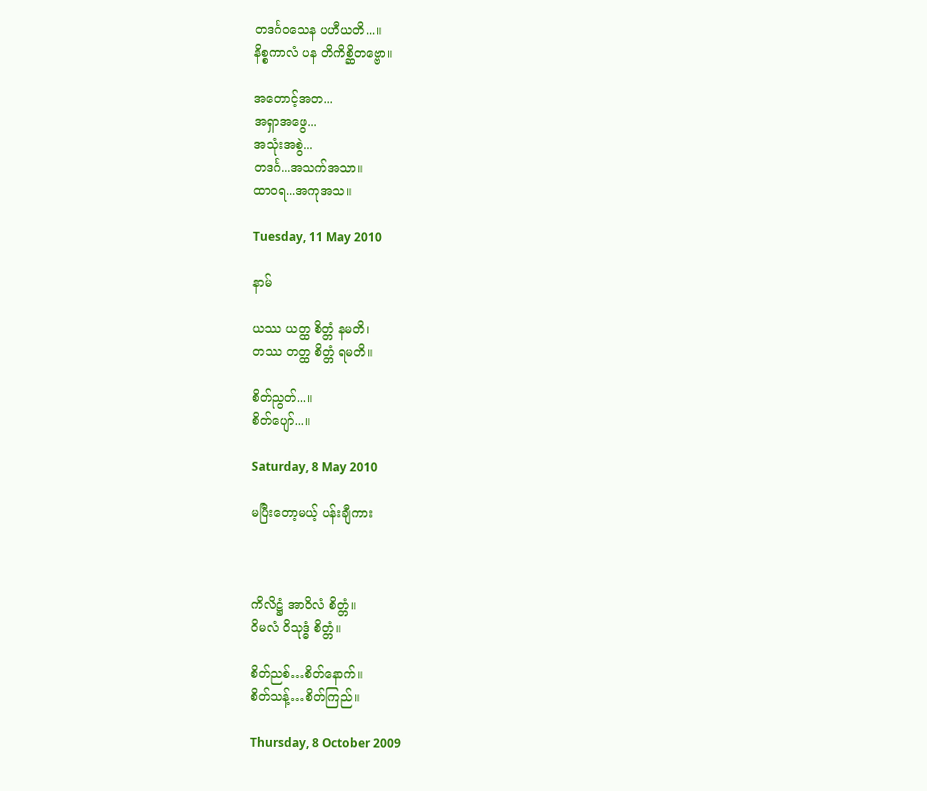တဒင်္ဂဝသေန ပဟီယတိ...။
နိစ္စကာလံ ပန တိကိစ္ဆိတဗ္ဗော။

အတောင့်အတ...
အရှာအဖွေ...
အသုံးအစွဲ...
တဒင်္ဂ...အသက်အသာ။
ထာဝရ...အကုအသ။

Tuesday, 11 May 2010

နာမ်

ယဿ ယတ္ထ စိတ္တံ နမတိ၊
တဿ တတ္ထ စိတ္တံ ရမတိ။

စိတ်ညွတ်...။
စိတ်ပျော်...။

Saturday, 8 May 2010

မပြီးတော့မယ့် ပန်းချီကား



ကိလိဋ္ဌံ အာဝိလံ စိတ္တံ။
ဝိမလံ ဝိသုဒ္ဓံ စိတ္တံ။

စိတ်ညစ်…စိတ်နောက်။
စိတ်သန့်…စိတ်ကြည်။

Thursday, 8 October 2009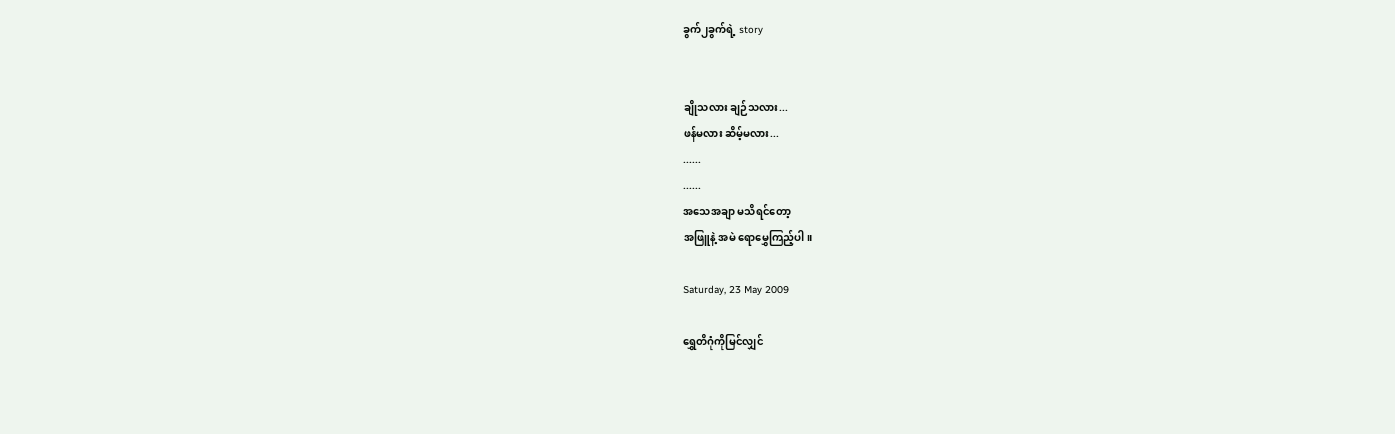ခွက်၂ခွက်ရဲ့ story


ချိုသလား ချဉ်သလား...
ဖန်မလား ဆိမ့်မလား...
......
......
အသေအချာ မသိရင်တော့
အဖြူနဲ့ အမဲ ရောမွှေကြည့်ပါ။

Saturday, 23 May 2009

ရွှေတိဂုံကိုမြင်လျှင်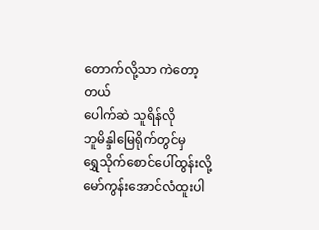တောက်လို့သာ ကဲတော့တယ်
ပေါက်ဆဲ သူရိန်လို
ဘူမိန္ဒါမြေရိုက်တွင်မှ
ရွှေသိုက်စောင်ပေါ်ထွန်းလို့
မော်ကွန်းအောင်လံထူးပါ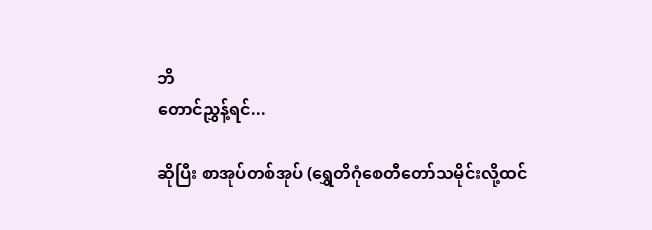ဘိ
တောင်ညွှန့်ရင်...

ဆိုပြီး စာအုပ်တစ်အုပ် (ရွှေတိဂုံစေတီတော်သမိုင်းလို့ထင်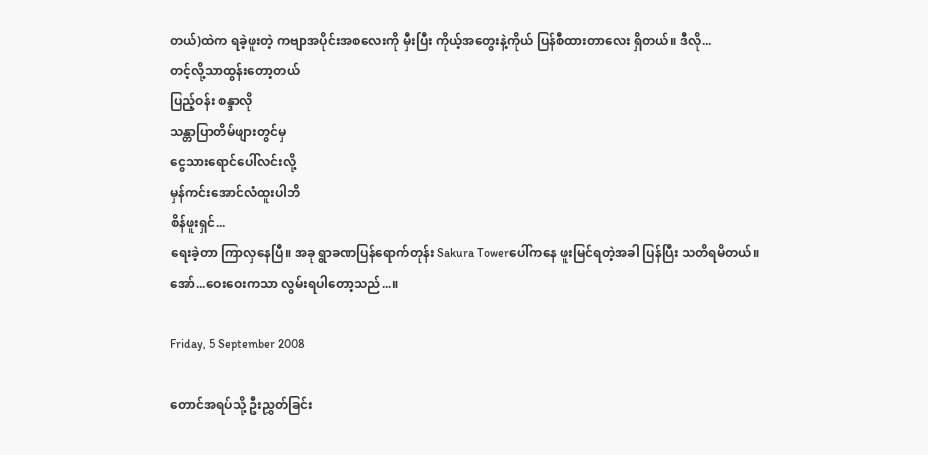တယ်)ထဲက ရခဲ့ဖူးတဲ့ ကဗျာအပိုင်းအစလေးကို မှီးပြီး ကိုယ့်အတွေးနဲ့ကိုယ် ပြန်စီထားတာလေး ရှိတယ်။ ဒီလို...
တင့်လို့သာထွန်းတော့တယ်
ပြည့်ဝန်း စန္ဒာလို
သန္တာပြာတိမ်ဖျားတွင်မှ
ငွေသားရောင်ပေါ်လင်းလို့
မှန်ကင်းအောင်လံထူးပါဘိ
စိန်ဖူးရှင်...
ရေးခဲ့တာ ကြာလှနေပြီ။ အခု ရွာခဏပြန်ရောက်တုန်း Sakura Towerပေါ်ကနေ ဖူးမြင်ရတဲ့အခါ ပြန်ပြီး သတိရမိတယ်။
အော်...ဝေးဝေးကသာ လွမ်းရပါတော့သည်...။

Friday, 5 September 2008

တောင်အရပ်သို့ ဦးညွှတ်ခြင်း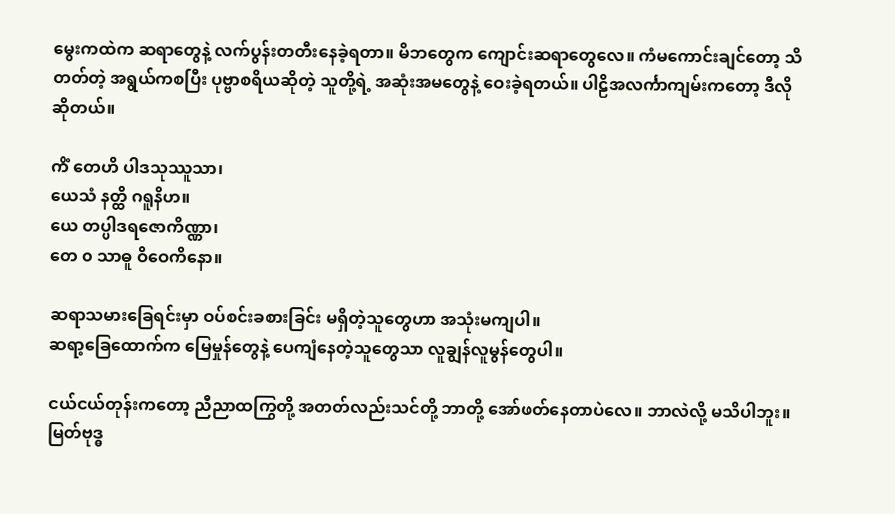မွေးကထဲက ဆရာတွေနဲ့ လက်ပွန်းတတီးနေခဲ့ရတာ။ မိဘတွေက ကျောင်းဆရာတွေလေ။ ကံမကောင်းချင်တော့ သိတတ်တဲ့ အရွယ်ကစပြီး ပုဗ္ဗာစရိယဆိုတဲ့ သူတို့ရဲ့ အဆုံးအမတွေနဲ့ ဝေးခဲ့ရတယ်။ ပါဠိအလင်္ကာကျမ်းကတော့ ဒီလို ဆိုတယ်။

ကိံ တေဟိ ပါဒသုဿူသာ၊
ယေသံ နတ္ထိ ဂရူနိဟ။
ယေ တပ္ပါဒရဇောကိဏ္ဏာ၊
တေ ၀ သာဓူ ဝိဝေကိနော။

ဆရာသမားခြေရင်းမှာ ဝပ်စင်းခစားခြင်း မရှိတဲ့သူတွေဟာ အသုံးမကျပါ။
ဆရာ့ခြေထောက်က မြေမှုန်တွေနဲ့ ပေကျံနေတဲ့သူတွေသာ လူချွန်လူမွန်တွေပါ။

ငယ်ငယ်တုန်းကတော့ ညီညာထကြွတို့ အတတ်လည်းသင်တို့ ဘာတို့ အော်ဖတ်နေတာပဲလေ။ ဘာလဲလို့ မသိပါဘူး။ မြတ်ဗုဒ္ဓ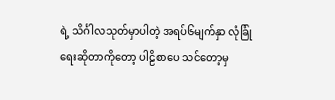ရဲ့ သိင်္ဂါလသုတ်မှာပါတဲ့ အရပ်၆မျက်နှာ လုံခြုံရေးဆိုတာကိုတော့ ပါဠိစာပေ သင်တော့မှ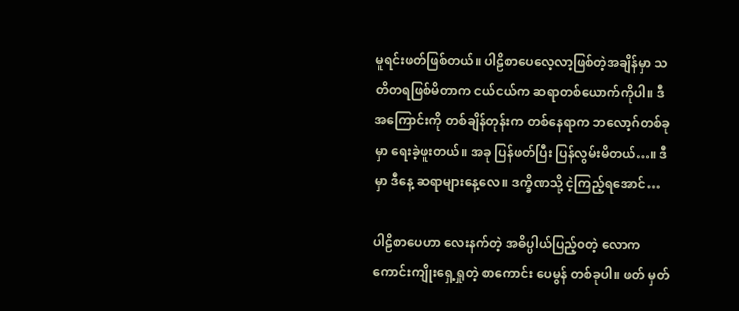မူရင်းဖတ်ဖြစ်တယ်။ ပါဠိစာပေလေ့လာ့ဖြစ်တဲ့အချိန်မှာ သတိတရဖြစ်မိတာက ငယ်ငယ်က ဆရာတစ်ယောက်ကိုပါ။ ဒီအကြောင်းကို တစ်ချိန်တုန်းက တစ်နေရာက ဘလော့ဂ်တစ်ခုမှာ ရေးခဲ့ဖူးတယ်။ အခု ပြန်ဖတ်ပြီး ပြန်လွမ်းမိတယ်…။ ဒီမှာ ဒီနေ့ ဆရာများနေ့လေ။ ဒက္ခိဏသို့ ငဲ့ကြည့်ရအောင်…

ပါဠိစာပေဟာ လေးနက်တဲ့ အဓိပ္ပါယ်ပြည့်၀တဲ့ လောကကောင်းကျိုးရှေ့ရှုတဲ့ စာကောင်း ပေမွန် တစ်ခုပါ။ ဖတ် မှတ်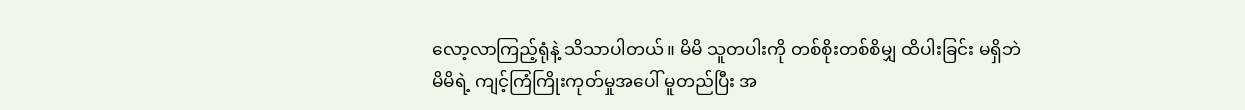လော့လာကြည့်ရုံနဲ့ သိသာပါတယ်။ မိမိ သူတပါးကို တစ်စိုးတစ်စိမျှ ထိပါးခြင်း မရှိဘဲ မိမိရဲ့ ကျင့်ကြံကြိုးကုတ်မှုအပေါ် မူတည်ပြီး အ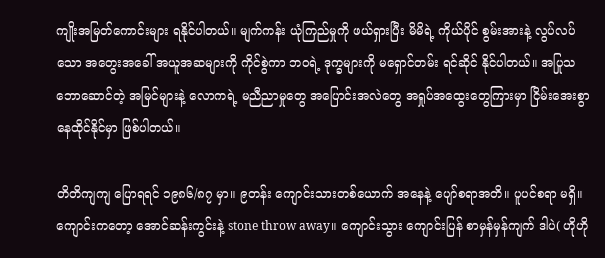ကျိုးအမြတ်ကောင်းများ ရနိုင်ပါတယ်။ မျက်ကန်း ယုံကြည်မှုကို ဖယ်ရှားပြီး မိမိရဲ့ ကိုယ်ပိုင် စွမ်းအားနဲ့ လွပ်လပ်သော အတွေးအခေါ် အယူအဆများကို ကိုင်စွဲကာ ဘဝရဲ့ ဒုက္ခများကို မရှောင်တမ်း ရင်ဆိုင် နိုင်ပါတယ်။ အပြုသဘောဆောင်တဲ့ အမြင်များနဲ့ လောကရဲ့ မညီညာမှုတွေ အပြောင်းအလဲတွေ အရှုပ်အထွေးတွေကြားမှာ ငြိမ်းအေးစွာ နေထိုင်နိုင်မှာ ဖြစ်ပါတယ်။

တိတိကျကျ ပြောရရင် ၁၉၈၆/၈၇ မှာ။ ၉တန်း ကျောင်းသားတစ်ယောက် အနေနဲ့ ပျော်စရာအတိ။ ပူပင်စရာ မရှိ။ ကျောင်းကတော့ အောင်ဆန်းကွင်းနဲ့ stone throw away။ ကျောင်းသွား ကျောင်းပြန် စာမှန်မှန်ကျက် ဒါပဲ( ဟိုဟို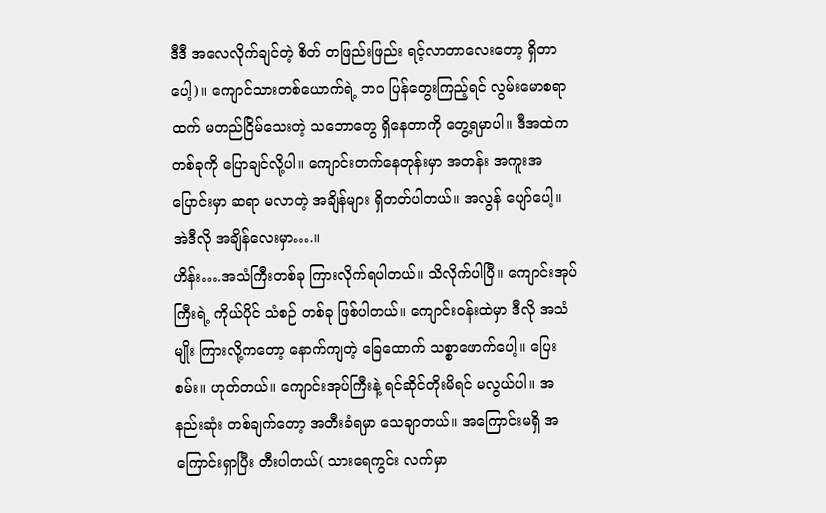ဒီဒီ အလေလိုက်ချင်တဲ့ စိတ် တဖြည်းဖြည်း ရင့်လာတာလေးတော့ ရှိတာပေါ့)။ ကျောင်သားတစ်ယောက်ရဲ့ ဘဝ ပြန်တွေးကြည့်ရင် လွမ်းမောစရာထက် မတည်ငြိမ်သေးတဲ့ သဘောတွေ ရှိနေတာကို တွေ့ရမှာပါ။ ဒီအထဲက တစ်ခုကို ပြောချင်လို့ပါ။ ကျောင်းတက်နေတုန်းမှာ အတန်း အကူးအပြောင်းမှာ ဆရာ မလာတဲ့ အချိန်များ ရှိတတ်ပါတယ်။ အလွန် ပျော်ပေါ့။ အဲဒီလို အချိန်လေးမှာ….။
ဟိန်း….အသံကြီးတစ်ခု ကြားလိုက်ရပါတယ်။ သိလိုက်ပါပြီ။ ကျောင်းအုပ်ကြီးရဲ့ ကိုယ်ပိုင် သံစဉ် တစ်ခု ဖြစ်ပါတယ်။ ကျောင်းဝန်းထဲမှာ ဒီလို အသံမျိုး ကြားလို့ကတော့ နောက်ကျတဲ့ ခြေထောက် သစ္စာဖောက်ပေါ့။ ပြေးစမ်း။ ဟုတ်တယ်။ ကျောင်းအုပ်ကြီးနဲ့ ရင်ဆိုင်တိုးမိရင် မလွယ်ပါ။ အနည်းဆုံး တစ်ချက်တော့ အတီးခံရမှာ သေချာတယ်။ အကြောင်းမရှိ အကြောင်းရှာပြီး တီးပါတယ်( သားရေကွင်း လက်မှာ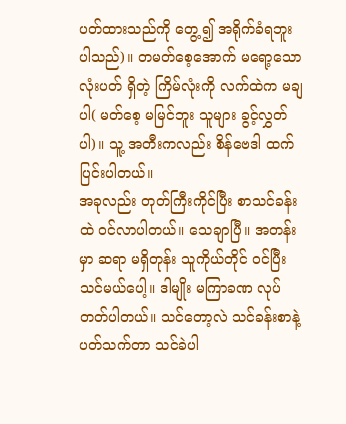ပတ်ထားသည်ကို တွေ့၍ အရိုက်ခံရဘူးပါသည်)။ တမတ်စေ့အောက် မရော့သော လုံးပတ် ရှိတဲ့ ကြိမ်လုံးကို လက်ထဲက မချပါ( မတ်စေ့ မမြင်ဘူး သူများ ခွင့်လွှတ်ပါ)။ သူ့ အတီးကလည်း စိန်ဗေဒါ ထက် ပြင်းပါတယ်။
အခုလည်း တုတ်ကြီးကိုင်ပြီး စာသင်ခန်းထဲ ဝင်လာပါတယ်။ သေချာပြီ။ အတန်းမှာ ဆရာ မရှိတုန်း သူကိုယ်တိုင် ဝင်ပြီး သင်မယ်ပေါ့။ ဒါမျိုး မကြာခဏ လုပ်တတ်ပါတယ်။ သင်တော့လဲ သင်ခန်းစာနဲ့ ပတ်သက်တာ သင်ခဲပါ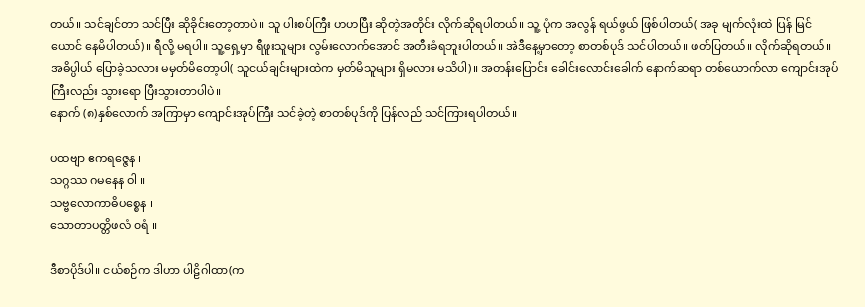တယ်။ သင်ချင်တာ သင်ပြီး ဆိုခိုင်းတော့တာပဲ။ သူ ပါးစပ်ကြီး ဟဟပြီး ဆိုတဲ့အတိုင်း လိုက်ဆိုရပါတယ်။ သူ့ ပုံက အလွန် ရယ်ဖွယ် ဖြစ်ပါတယ်( အခု မျက်လုံးထဲ ပြန် မြင်ယောင် နေမိပါတယ်)။ ရီလို့ မရပါ။ သူ့ရှေ့မှာ ရီဖူးသူများ လွမ်းလောက်အောင် အတီးခံရဘူးပါတယ်။ အဲဒီနေ့မှာတော့ စာတစ်ပုဒ် သင်ပါတယ်။ ဖတ်ပြတယ်။ လိုက်ဆိုရတယ်။ အဓိပ္ပါယ် ပြောခဲ့သလား မမှတ်မိတော့ပါ( သူငယ်ချင်းများထဲက မှတ်မိသူများ ရှိမလား မသိပါ)။ အတန်းပြောင်း ခေါင်းလောင်းခေါက် နောက်ဆရာ တစ်ယောက်လာ ကျောင်းအုပ်ကြီးလည်း သွားရော ပြီးသွားတာပါပဲ။
နောက် (၈)နှစ်လောက် အကြာမှာ ကျောင်းအုပ်ကြီး သင်ခဲ့တဲ့ စာတစ်ပုဒ်ကို ပြန်လည် သင်ကြားရပါတယ်။

ပထဗျာ ဧကရဇ္ဇေန ၊
သဂ္ဂဿ ဂမနေန ဝါ ။
သဗ္ဗလောကာဓိပစ္စေန ၊
သောတာပတ္တိဖလံ ၀ရံ ။

ဒီစာပိုဒ်ပါ။ ငယ်စဉ်က ဒါဟာ ပါဠိဂါထာ(က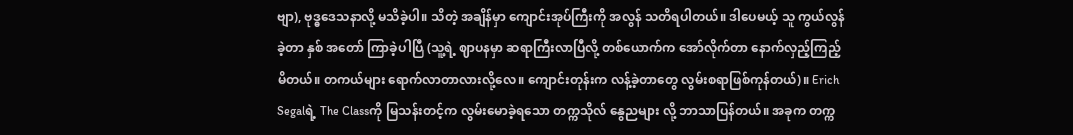ဗျာ), ဗုဒ္ဓဒေသနာလို့ မသိခဲ့ပါ။ သိတဲ့ အချိန်မှာ ကျောင်းအုပ်ကြီးကို အလွန် သတိရပါတယ်။ ဒါပေမယ့် သူ ကွယ်လွန်ခဲ့တာ နှစ် အတော် ကြာခဲ့ပါပြီ (သူ့ရဲ့ ဈာပနမှာ ဆရာကြီးလာပြီလို့ တစ်ယောက်က အော်လိုက်တာ နောက်လှည့်ကြည့်မိတယ်။ တကယ်များ ရောက်လာတာလားလို့လေ။ ကျောင်းတုန်းက လန့်ခဲ့တာတွေ လွမ်းစရာဖြစ်ကုန်တယ်)။ Erich Segalရဲ့ The Classကို မြသန်းတင့်က လွမ်းမောခဲ့ရသော တက္ကသိုလ် နွေညများ လို့ ဘာသာပြန်တယ်။ အခုက တက္က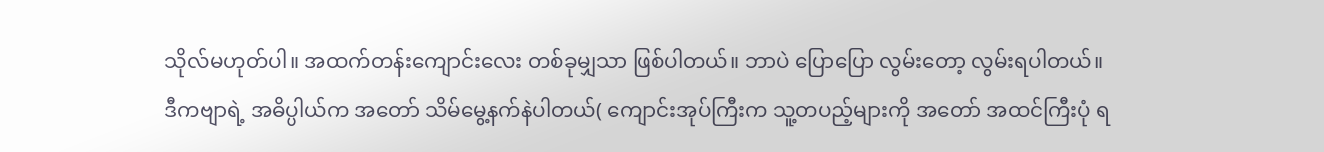သိုလ်မဟုတ်ပါ။ အထက်တန်းကျောင်းလေး တစ်ခုမျှသာ ဖြစ်ပါတယ်။ ဘာပဲ ပြောပြော လွမ်းတော့ လွမ်းရပါတယ်။
ဒီကဗျာရဲ့ အဓိပ္ပါယ်က အတော် သိမ်မွေ့နက်နဲပါတယ်( ကျောင်းအုပ်ကြီးက သူ့တပည့်များကို အတော် အထင်ကြီးပုံ ရ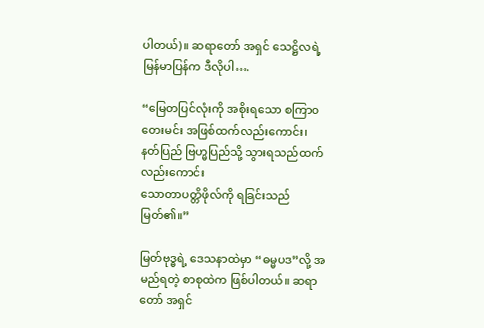ပါတယ်)။ ဆရာတော် အရှင် သေဋ္ဌိလရဲ့ မြန်မာပြန်က ဒီလိုပါ….

“မြေတပြင်လုံးကို အစိုးရသော စကြာ၀တေးမင်း အဖြစ်ထက်လည်းကောင်း၊
နတ်ပြည် ဗြဟ္မပြည်သို့ သွားရသည်ထက် လည်းကောင်း
သောတာပတ္တိဖိုလ်ကို ရခြင်းသည် မြတ်၏။”

မြတ်ဗုဒ္ဓရဲ့ ဒေသနာထဲမှာ “ဓမ္မပဒ”လို့ အမည်ရတဲ့ စာစုထဲက ဖြစ်ပါတယ်။ ဆရာတော် အရှင်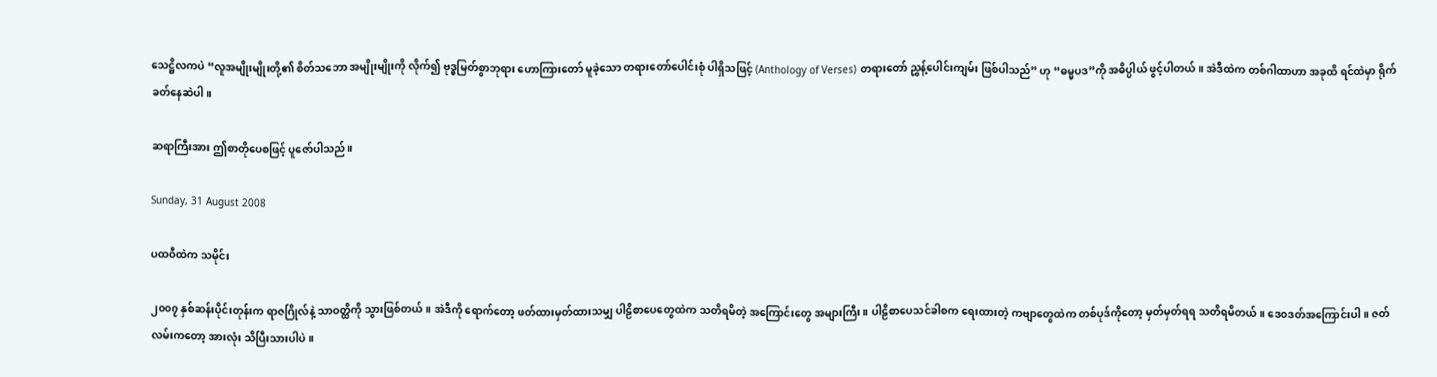သေဋ္ဌိလကပဲ “လူအမျိုးမျိုးတို့၏ စိတ်သဘော အမျိုးမျိုးကို လိုက်၍ ဗုဒ္ဓမြတ်စွာဘုရား ဟောကြားတော် မူခဲ့သော တရားတော်ပေါင်းစုံ ပါရှိသဖြင့် (Anthology of Verses) တရားတော် ညွှန့်ပေါင်းကျမ်း ဖြစ်ပါသည်” ဟု “ဓမ္မပဒ”ကို အဓိပ္ပါယ် ဖွင့်ပါတယ်။ အဲဒီထဲက တစ်ဂါထာဟာ အခုထိ ရင်ထဲမှာ ရိုက်ခတ်နေဆဲပါ။

ဆရာကြီးအား ဤစာတိုပေစဖြင့် ပူဇော်ပါသည်။

Sunday, 31 August 2008

ပထဝီထဲက သမိုင်း

၂၀၀၇ နှစ်ဆန်းပိုင်းတုန်းက ရာဇဂြိုလ်နဲ့ သာဝတ္ထိကို သွားဖြစ်တယ်။ အဲဒီကို ရောက်တော့ ဖတ်ထားမှတ်ထားသမျှ ပါဠိစာပေတွေထဲက သတိရမိတဲ့ အကြောင်းတွေ အများကြီး။ ပါဠိစာပေသင်ခါစက ရေးထားတဲ့ ကဗျာတွေထဲက တစ်ပုဒ်ကိုတော့ မှတ်မှတ်ရရ သတိရမိတယ်။ ဒေ၀ဒတ်အကြောင်းပါ။ ဇတ်လမ်းကတော့ အားလုံး သိပြီးသားပါပဲ။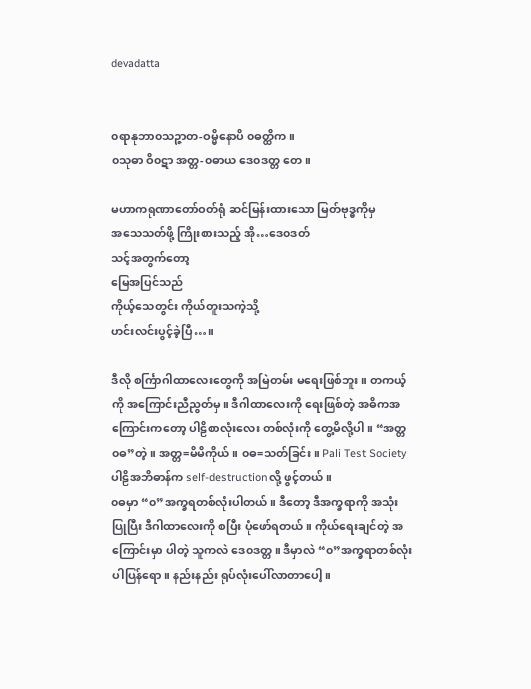devadatta


၀ရာနုဘာ၀သဉ္ဇာတ-ဝမ္မိနောပိ ၀ဓတ္ထိက။
၀သုဓာ ဝိ၀ဋာ အတ္တ-၀ဓာယ ဒေ၀ဒတ္တ တေ။

မဟာကရုဏာတော်ဝတ်ရုံ ဆင်မြန်းထားသော မြတ်ဗုဒ္ဓကိုမှ
အသေသတ်ဖို့ ကြိုးစားသည့် အို…ဒေ၀ဒတ်
သင့်အတွက်တော့
မြေအပြင်သည်
ကိုယ့်သေတွင်း ကိုယ်တူးသကဲ့သို့
ဟင်းလင်းပွင့်ခဲ့ပြီ…။

ဒီလို စင်္ကြာဂါထာလေးတွေကို အမြဲတမ်း မရေးဖြစ်ဘူး။ တကယ့်ကို အကြောင်းညီညွတ်မှ။ ဒီဂါထာလေးကို ရေးဖြစ်တဲ့ အဓိကအကြောင်းကတော့ ပါဠိစာလုံးလေး တစ်လုံးကို တွေ့မိလို့ပါ။ “အတ္တ၀ဓ”တဲ့။ အတ္တ=မိမိကိုယ်။ ၀ဓ=သတ်ခြင်း။ Pali Test Society ပါဠိအဘိဓာန်က self-destructionလို့ ဖွင့်တယ်။
၀ဓမှာ “၀”အက္ခရတစ်လုံးပါတယ်။ ဒီတော့ ဒီအက္ခရာကို အသုံးပြုပြီး ဒီဂါထာလေးကို စပြီး ပုံဖော်ရတယ်။ ကိုယ်ရေးချင်တဲ့ အကြောင်းမှာ ပါတဲ့ သူကလဲ ဒေ၀ဒတ္တ။ ဒီမှာလဲ “၀”အက္ခရာတစ်လုံးပါပြန်ရော။ နည်းနည်း ရုပ်လုံးပေါ်လာတာပေါ့။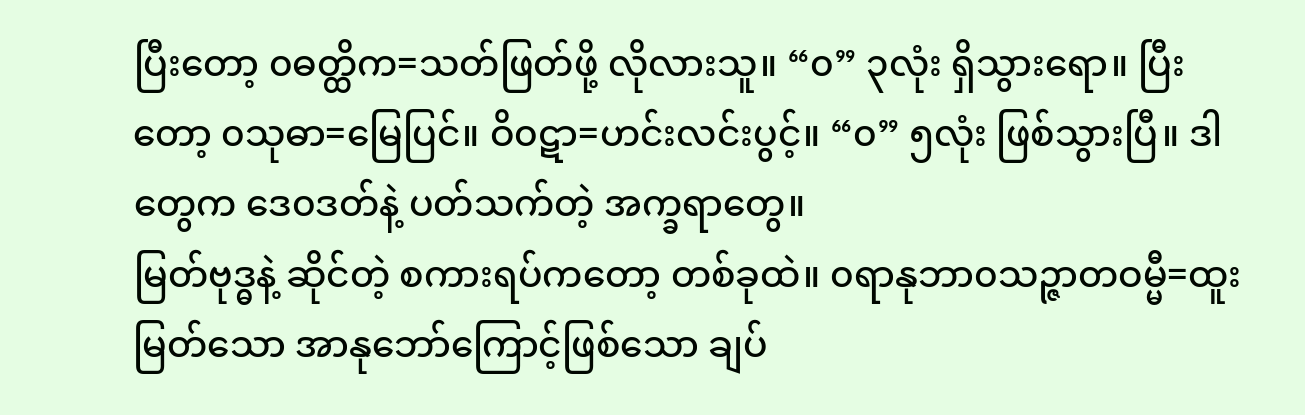ပြီးတော့ ၀ဓတ္ထိက=သတ်ဖြတ်ဖို့ လိုလားသူ။ “၀” ၃လုံး ရှိသွားရော။ ပြီးတော့ ၀သုဓာ=မြေပြင်။ ဝိ၀ဋာ=ဟင်းလင်းပွင့်။ “၀” ၅လုံး ဖြစ်သွားပြီ။ ဒါတွေက ဒေ၀ဒတ်နဲ့ ပတ်သက်တဲ့ အက္ခရာတွေ။
မြတ်ဗုဒ္ဓနဲ့ ဆိုင်တဲ့ စကားရပ်ကတော့ တစ်ခုထဲ။ ၀ရာနုဘာ၀သဉ္ဇာတဝမ္မီ=ထူးမြတ်သော အာနုဘော်ကြောင့်ဖြစ်သော ချပ်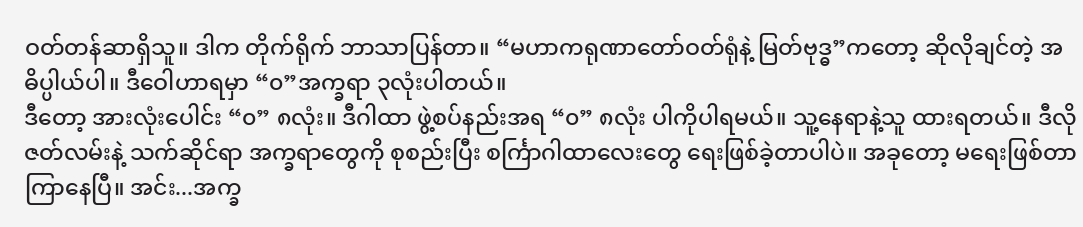ဝတ်တန်ဆာရှိသူ။ ဒါက တိုက်ရိုက် ဘာသာပြန်တာ။ “မဟာကရုဏာတော်ဝတ်ရုံနဲ့ မြတ်ဗုဒ္ဓ”ကတော့ ဆိုလိုချင်တဲ့ အဓိပ္ပါယ်ပါ။ ဒီဝေါဟာရမှာ “၀”အက္ခရာ ၃လုံးပါတယ်။
ဒီတော့ အားလုံးပေါင်း “၀” ၈လုံး။ ဒီဂါထာ ဖွဲ့စပ်နည်းအရ “၀” ၈လုံး ပါကိုပါရမယ်။ သူ့နေရာနဲ့သူ ထားရတယ်။ ဒီလို ဇတ်လမ်းနဲ့ သက်ဆိုင်ရာ အက္ခရာတွေကို စုစည်းပြီး စင်္ကြာဂါထာလေးတွေ ရေးဖြစ်ခဲ့တာပါပဲ။ အခုတော့ မရေးဖြစ်တာ ကြာနေပြီ။ အင်း...အက္ခ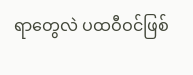ရာတွေလဲ ပထဝီဝင်ဖြစ်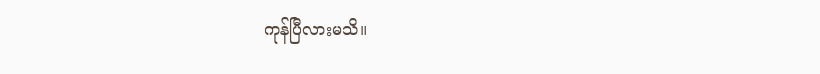ကုန်ပြီလားမသိ။